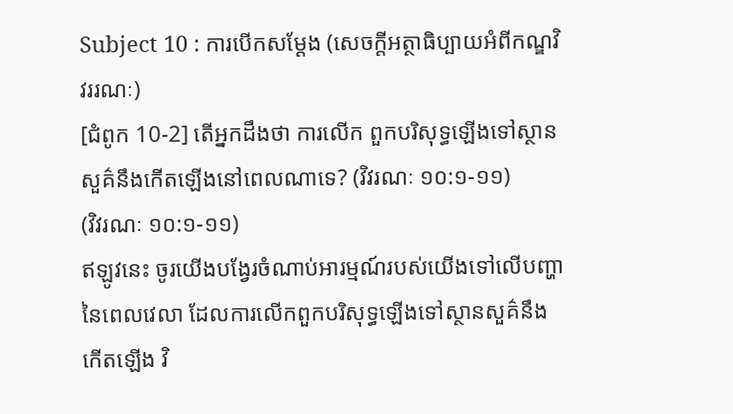Subject 10 : ការបើកសម្តែង (សេចក្តីអត្ថាធិប្បាយអំពីកណ្ឌវិវររណៈ)
[ជំពូក 10-2] តើអ្នកដឹងថា ការលើក ពួកបរិសុទ្ធឡើងទៅស្ថានសួគ៌នឹងកើតឡើងនៅពេលណាទេ? (វិវរណៈ ១០:១-១១)
(វិវរណៈ ១០:១-១១)
ឥឡូវនេះ ចូរយើងបង្វែរចំណាប់អារម្មណ៍របស់យើងទៅលើបញ្ហានៃពេលវេលា ដែលការលើកពួកបរិសុទ្ធឡើងទៅស្ថានសួគ៌នឹងកើតឡើង វិ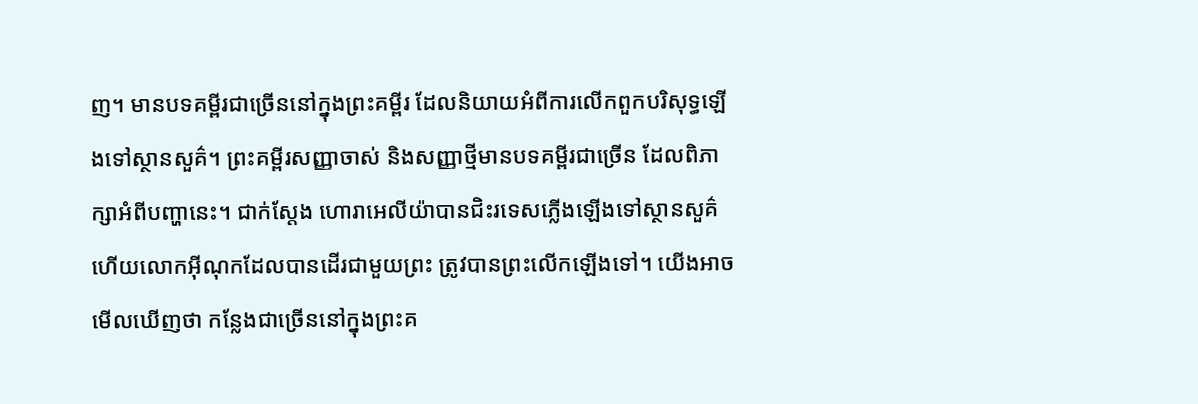ញ។ មានបទគម្ពីរជាច្រើននៅក្នុងព្រះគម្ពីរ ដែលនិយាយអំពីការលើកពួកបរិសុទ្ធឡើងទៅស្ថានសួគ៌។ ព្រះគម្ពីរសញ្ញាចាស់ និងសញ្ញាថ្មីមានបទគម្ពីរជាច្រើន ដែលពិភាក្សាអំពីបញ្ហានេះ។ ជាក់ស្តែង ហោរាអេលីយ៉ាបានជិះរទេសភ្លើងឡើងទៅស្ថានសួគ៌ ហើយលោកអ៊ីណុកដែលបានដើរជាមួយព្រះ ត្រូវបានព្រះលើកឡើងទៅ។ យើងអាចមើលឃើញថា កន្លែងជាច្រើននៅក្នុងព្រះគ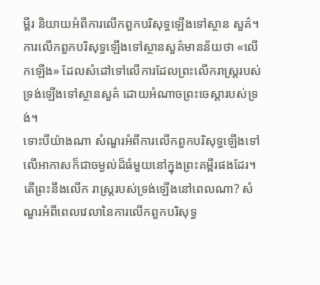ម្ពីរ និយាយអំពីការលើកពួកបរិសុទ្ធឡើងទៅស្ថាន សួគ៌។ ការលើកពួកបរិសុទ្ធឡើងទៅស្ថានសួគ៌មានន័យថា «លើកឡើង» ដែលសំដៅទៅលើការដែលព្រះលើករាស្ត្ររបស់ទ្រង់ឡើងទៅស្ថានសួគ៌ ដោយអំណាចព្រះចេស្តារបស់ទ្រង់។
ទោះបីយ៉ាងណា សំណួរអំពីការលើកពួកបរិសុទ្ធឡើងទៅលើអាកាសក៏ជាចម្ងល់ដ៏ធំមួយនៅក្នុងព្រះគម្ពីរផងដែរ។ តើព្រះនឹងលើក រាស្ត្ររបស់ទ្រង់ឡើងនៅពេលណា? សំណួរអំពីពេលវេលានៃការលើកពួកបរិសុទ្ធ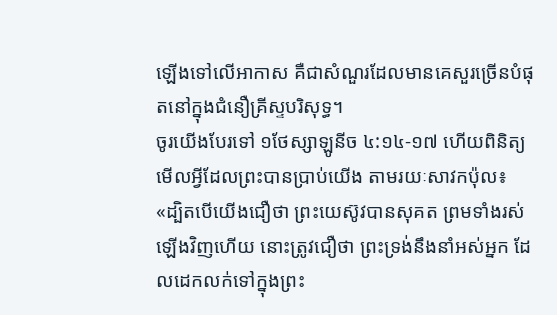ឡើងទៅលើអាកាស គឺជាសំណួរដែលមានគេសួរច្រើនបំផុតនៅក្នុងជំនឿគ្រីស្ទបរិសុទ្ធ។
ចូរយើងបែរទៅ ១ថែស្សាឡូនីច ៤:១៤-១៧ ហើយពិនិត្យមើលអ្វីដែលព្រះបានប្រាប់យើង តាមរយៈសាវកប៉ុល៖ «ដ្បិតបើយើងជឿថា ព្រះយេស៊ូវបានសុគត ព្រមទាំងរស់ឡើងវិញហើយ នោះត្រូវជឿថា ព្រះទ្រង់នឹងនាំអស់អ្នក ដែលដេកលក់ទៅក្នុងព្រះ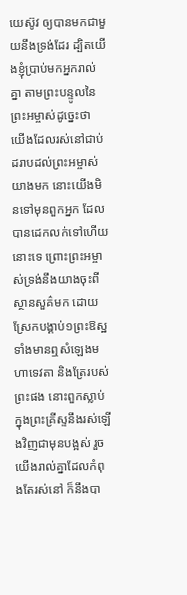យេស៊ូវ ឲ្យបានមកជាមួយនឹងទ្រង់ដែរ ដ្បិតយើងខ្ញុំប្រាប់មកអ្នករាល់គ្នា តាមព្រះបន្ទូលនៃព្រះអម្ចាស់ដូច្នេះថា យើងដែលរស់នៅជាប់ ដរាបដល់ព្រះអម្ចាស់យាងមក នោះយើងមិនទៅមុនពួកអ្នក ដែលបានដេកលក់ទៅហើយនោះទេ ព្រោះព្រះអម្ចាស់ទ្រង់នឹងយាងចុះពីស្ថានសួគ៌មក ដោយស្រែកបង្គាប់១ព្រះឱស្ឋ ទាំងមានឮសំឡេងមហាទេវតា និងត្រែរបស់ព្រះផង នោះពួកស្លាប់ក្នុងព្រះគ្រីស្ទនឹងរស់ឡើងវិញជាមុនបង្អស់ រួចយើងរាល់គ្នាដែលកំពុងតែរស់នៅ ក៏នឹងបា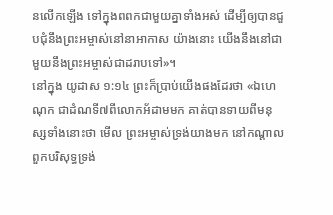នលើកឡើង ទៅក្នុងពពកជាមួយគ្នាទាំងអស់ ដើម្បីឲ្យបានជួបជុំនឹងព្រះអម្ចាស់នៅនាអាកាស យ៉ាងនោះ យើងនឹងនៅជាមួយនឹងព្រះអម្ចាស់ជាដរាបទៅ»។
នៅក្នុង យូដាស ១:១៤ ព្រះក៏ប្រាប់យើងផងដែរថា «ឯហេណុក ជាដំណទី៧ពីលោកអ័ដាមមក គាត់បានទាយពីមនុស្សទាំងនោះថា មើល ព្រះអម្ចាស់ទ្រង់យាងមក នៅកណ្តាលពួកបរិសុទ្ធទ្រង់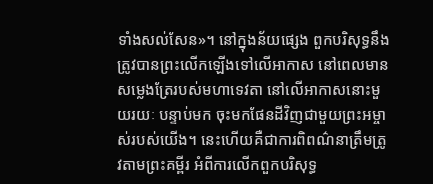ទាំងសល់សែន»។ នៅក្នុងន័យផ្សេង ពួកបរិសុទ្ធនឹងត្រូវបានព្រះលើកឡើងទៅលើអាកាស នៅពេលមានសម្លេងត្រែរបស់មហាទេវតា នៅលើអាកាសនោះមួយរយៈ បន្ទាប់មក ចុះមកផែនដីវិញជាមួយព្រះអម្ចាស់របស់យើង។ នេះហើយគឺជាការពិពណ៌នាត្រឹមត្រូវតាមព្រះគម្ពីរ អំពីការលើកពួកបរិសុទ្ធ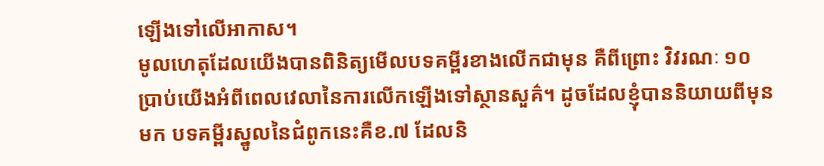ឡើងទៅលើអាកាស។
មូលហេតុដែលយើងបានពិនិត្យមើលបទគម្ពីរខាងលើកជាមុន គឺពីព្រោះ វិវរណៈ ១០ ប្រាប់យើងអំពីពេលវេលានៃការលើកឡើងទៅស្ថានសួគ៌។ ដូចដែលខ្ញុំបាននិយាយពីមុនមក បទគម្ពីរស្នូលនៃជំពូកនេះគឺខ.៧ ដែលនិ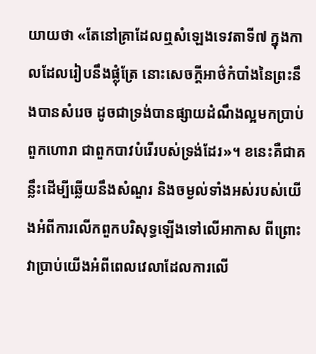យាយថា «តែនៅគ្រាដែលឮសំឡេងទេវតាទី៧ ក្នុងកាលដែលរៀបនឹងផ្លុំត្រែ នោះសេចក្តីអាថ៌កំបាំងនៃព្រះនឹងបានសំរេច ដូចជាទ្រង់បានផ្សាយដំណឹងល្អមកប្រាប់ពួកហោរា ជាពួកបាវបំរើរបស់ទ្រង់ដែរ»។ ខនេះគឺជាគន្លឹះដើម្បីឆ្លើយនឹងសំណួរ និងចម្ងល់ទាំងអស់របស់យើងអំពីការលើកពួកបរិសុទ្ធឡើងទៅលើអាកាស ពីព្រោះវាប្រាប់យើងអំពីពេលវេលាដែលការលើ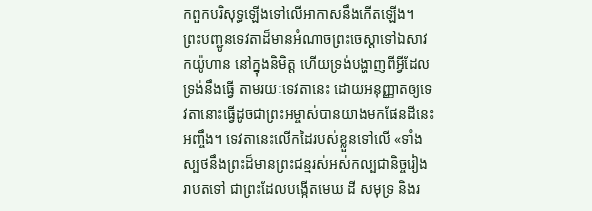កពួកបរិសុទ្ធឡើងទៅលើអាកាសនឹងកើតឡើង។
ព្រះបញ្ជូនទេវតាដ៏មានអំណាចព្រះចេស្តាទៅឯសាវកយ៉ូហាន នៅក្នុងនិមិត្ត ហើយទ្រង់បង្ហាញពីអ្វីដែលទ្រង់នឹងធ្វើ តាមរយៈទេវតានេះ ដោយអនុញ្ញាតឲ្យទេវតានោះធ្វើដូចជាព្រះអម្ចាស់បានយាងមកផែនដីនេះអញ្ចឹង។ ទេវតានេះលើកដៃរបស់ខ្លួនទៅលើ «ទាំងស្បថនឹងព្រះដ៏មានព្រះជន្មរស់អស់កល្បជានិច្ចរៀងរាបតទៅ ជាព្រះដែលបង្កើតមេឃ ដី សមុទ្រ និងរ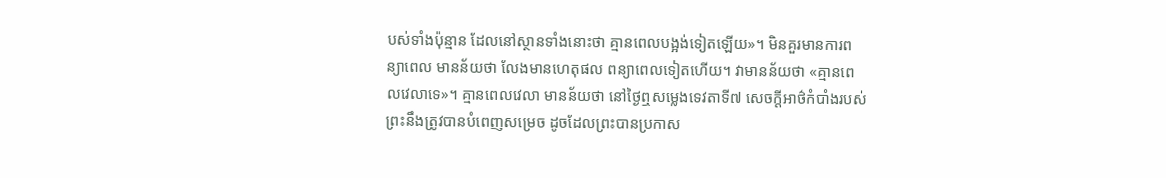បស់ទាំងប៉ុន្មាន ដែលនៅស្ថានទាំងនោះថា គ្មានពេលបង្អង់ទៀតឡើយ»។ មិនគួរមានការពន្យាពេល មានន័យថា លែងមានហេតុផល ពន្យាពេលទៀតហើយ។ វាមានន័យថា «គ្មានពេលវេលាទេ»។ គ្មានពេលវេលា មានន័យថា នៅថ្ងៃឮសម្លេងទេវតាទី៧ សេចក្តីអាថ៌កំបាំងរបស់ព្រះនឹងត្រូវបានបំពេញសម្រេច ដូចដែលព្រះបានប្រកាស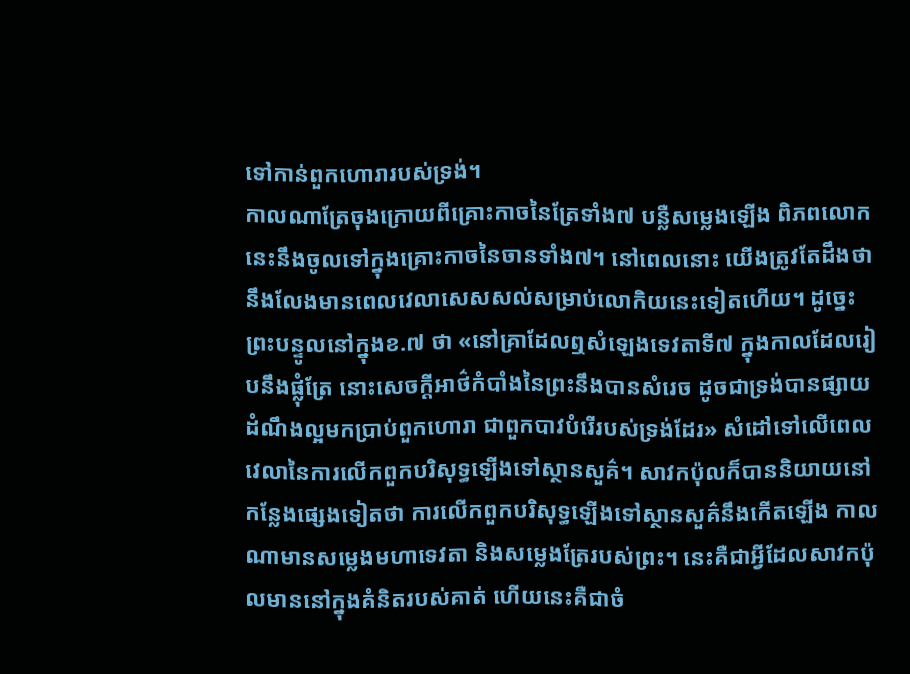ទៅកាន់ពួកហោរារបស់ទ្រង់។
កាលណាត្រែចុងក្រោយពីគ្រោះកាចនៃត្រែទាំង៧ បន្លឺសម្លេងឡើង ពិភពលោកនេះនឹងចូលទៅក្នុងគ្រោះកាចនៃចានទាំង៧។ នៅពេលនោះ យើងត្រូវតែដឹងថា នឹងលែងមានពេលវេលាសេសសល់សម្រាប់លោកិយនេះទៀតហើយ។ ដូច្នេះ ព្រះបន្ទូលនៅក្នុងខ.៧ ថា «នៅគ្រាដែលឮសំឡេងទេវតាទី៧ ក្នុងកាលដែលរៀបនឹងផ្លុំត្រែ នោះសេចក្តីអាថ៌កំបាំងនៃព្រះនឹងបានសំរេច ដូចជាទ្រង់បានផ្សាយដំណឹងល្អមកប្រាប់ពួកហោរា ជាពួកបាវបំរើរបស់ទ្រង់ដែរ» សំដៅទៅលើពេលវេលានៃការលើកពួកបរិសុទ្ធឡើងទៅស្ថានសួគ៌។ សាវកប៉ុលក៏បាននិយាយនៅកន្លែងផ្សេងទៀតថា ការលើកពួកបរិសុទ្ធឡើងទៅស្ថានសួគ៌នឹងកើតឡើង កាលណាមានសម្លេងមហាទេវតា និងសម្លេងត្រែរបស់ព្រះ។ នេះគឺជាអ្វីដែលសាវកប៉ុលមាននៅក្នុងគំនិតរបស់គាត់ ហើយនេះគឺជាចំ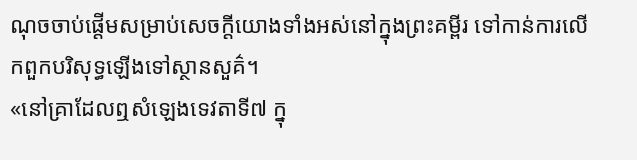ណុចចាប់ផ្តើមសម្រាប់សេចក្តីយោងទាំងអស់នៅក្នុងព្រះគម្ពីរ ទៅកាន់ការលើកពួកបរិសុទ្ធឡើងទៅស្ថានសួគ៌។
«នៅគ្រាដែលឮសំឡេងទេវតាទី៧ ក្នុ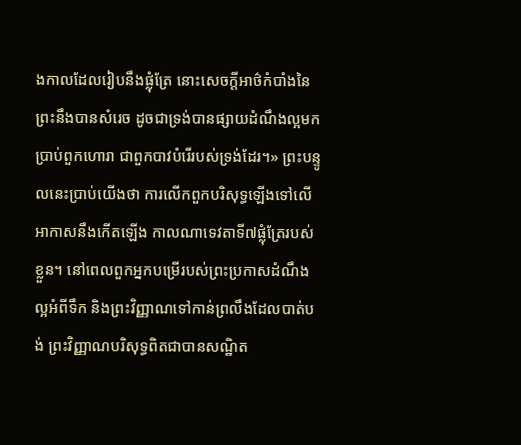ងកាលដែលរៀបនឹងផ្លុំត្រែ នោះសេចក្តីអាថ៌កំបាំងនៃព្រះនឹងបានសំរេច ដូចជាទ្រង់បានផ្សាយដំណឹងល្អមកប្រាប់ពួកហោរា ជាពួកបាវបំរើរបស់ទ្រង់ដែរ។» ព្រះបន្ទូលនេះប្រាប់យើងថា ការលើកពួកបរិសុទ្ធឡើងទៅលើអាកាសនឹងកើតឡើង កាលណាទេវតាទី៧ផ្លុំត្រែរបស់ខ្លួន។ នៅពេលពួកអ្នកបម្រើរបស់ព្រះប្រកាសដំណឹងល្អអំពីទឹក និងព្រះវិញ្ញាណទៅកាន់ព្រលឹងដែលបាត់បង់ ព្រះវិញ្ញាណបរិសុទ្ធពិតជាបានសណ្ឋិត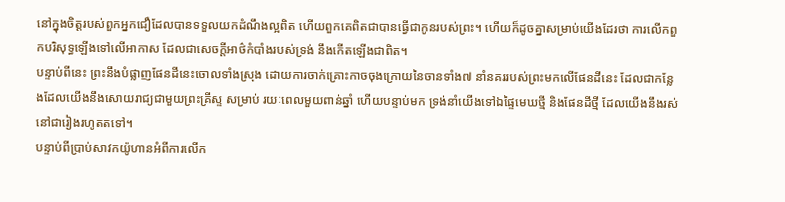នៅក្នុងចិត្តរបស់ពួកអ្នកជឿដែលបានទទួលយកដំណឹងល្អពិត ហើយពួកគេពិតជាបានធ្វើជាកូនរបស់ព្រះ។ ហើយក៏ដូចគ្នាសម្រាប់យើងដែរថា ការលើកពួកបរិសុទ្ធឡើងទៅលើអាកាស ដែលជាសេចក្តីអាថ៌កំបាំងរបស់ទ្រង់ នឹងកើតឡើងជាពិត។
បន្ទាប់ពីនេះ ព្រះនឹងបំផ្លាញផែនដីនេះចោលទាំងស្រុង ដោយការចាក់គ្រោះកាចចុងក្រោយនៃចានទាំង៧ នាំនគររបស់ព្រះមកលើផែនដីនេះ ដែលជាកន្លែងដែលយើងនឹងសោយរាជ្យជាមួយព្រះគ្រីស្ទ សម្រាប់ រយៈពេលមួយពាន់ឆ្នាំ ហើយបន្ទាប់មក ទ្រង់នាំយើងទៅឯផ្ទៃមេឃថ្មី និងផែនដីថ្មី ដែលយើងនឹងរស់នៅជារៀងរហូតតទៅ។
បន្ទាប់ពីប្រាប់សាវកយ៉ូហានអំពីការលើក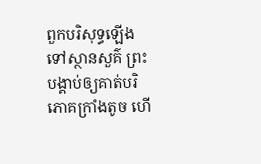ពួកបរិសុទ្ធឡើងទៅស្ថានសួគ៌ ព្រះបង្គាប់ឲ្យគាត់បរិភោគក្រាំងតូច ហើ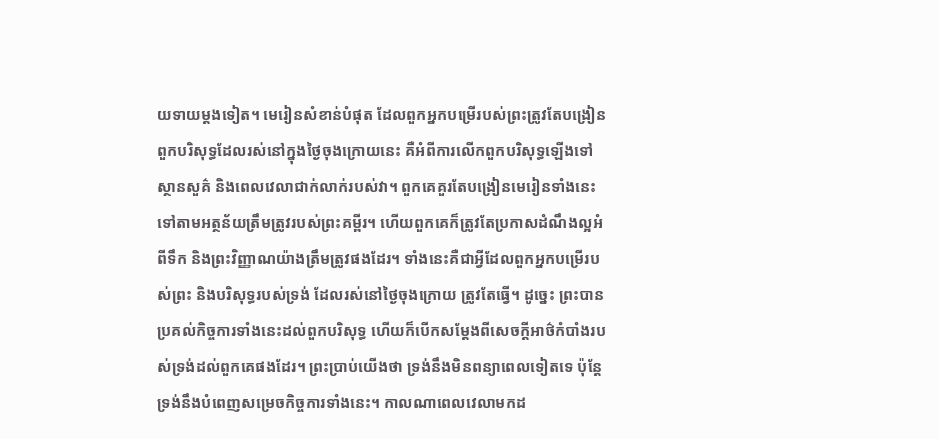យទាយម្តងទៀត។ មេរៀនសំខាន់បំផុត ដែលពួកអ្នកបម្រើរបស់ព្រះត្រូវតែបង្រៀនពួកបរិសុទ្ធដែលរស់នៅក្នុងថ្ងៃចុងក្រោយនេះ គឺអំពីការលើកពួកបរិសុទ្ធឡើងទៅស្ថានសួគ៌ និងពេលវេលាជាក់លាក់របស់វា។ ពួកគេគួរតែបង្រៀនមេរៀនទាំងនេះទៅតាមអត្ថន័យត្រឹមត្រូវរបស់ព្រះគម្ពីរ។ ហើយពួកគេក៏ត្រូវតែប្រកាសដំណឹងល្អអំពីទឹក និងព្រះវិញ្ញាណយ៉ាងត្រឹមត្រូវផងដែរ។ ទាំងនេះគឺជាអ្វីដែលពួកអ្នកបម្រើរបស់ព្រះ និងបរិសុទ្ធរបស់ទ្រង់ ដែលរស់នៅថ្ងៃចុងក្រោយ ត្រូវតែធ្វើ។ ដូច្នេះ ព្រះបានប្រគល់កិច្ចការទាំងនេះដល់ពួកបរិសុទ្ធ ហើយក៏បើកសម្តែងពីសេចក្តីអាថ៌កំបាំងរបស់ទ្រង់ដល់ពួកគេផងដែរ។ ព្រះប្រាប់យើងថា ទ្រង់នឹងមិនពន្យាពេលទៀតទេ ប៉ុន្តែទ្រង់នឹងបំពេញសម្រេចកិច្ចការទាំងនេះ។ កាលណាពេលវេលាមកដ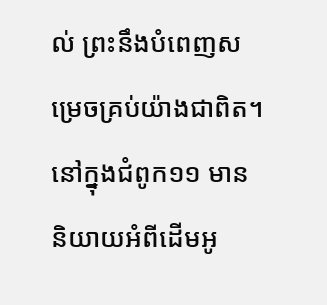ល់ ព្រះនឹងបំពេញសម្រេចគ្រប់យ៉ាងជាពិត។
នៅក្នុងជំពូក១១ មាននិយាយអំពីដើមអូ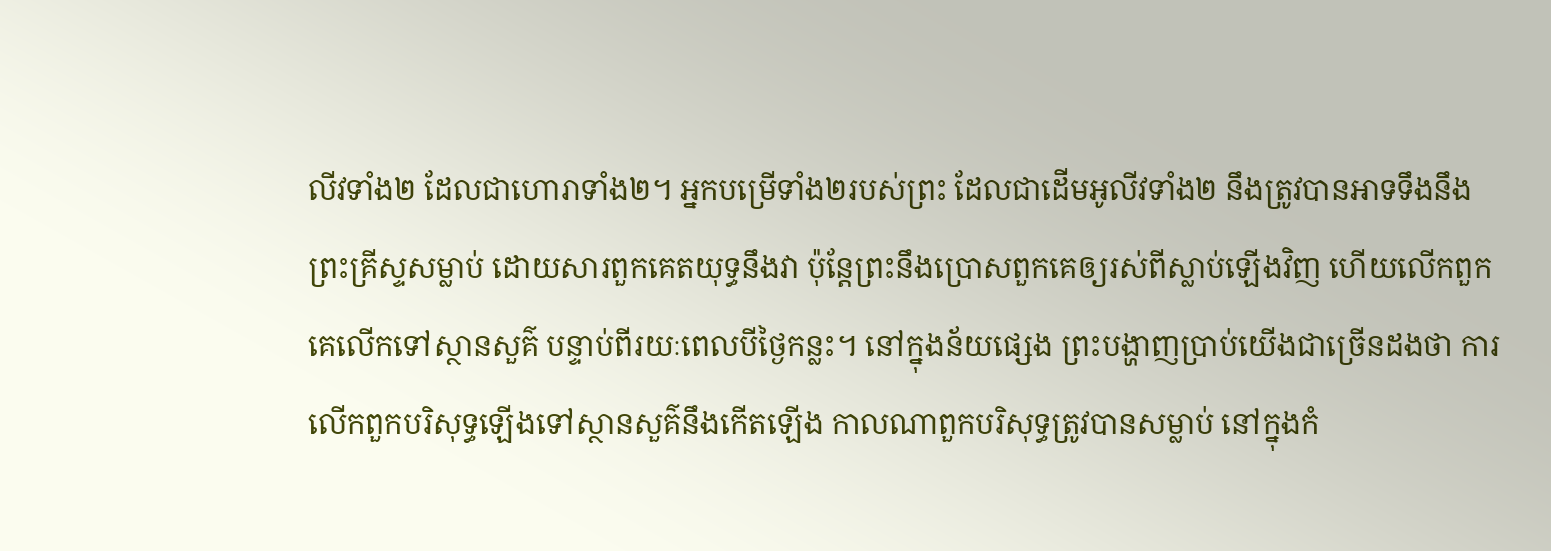លីវទាំង២ ដែលជាហោរាទាំង២។ អ្នកបម្រើទាំង២របស់ព្រះ ដែលជាដើមអូលីវទាំង២ នឹងត្រូវបានអាទទឹងនឹងព្រះគ្រីស្ទសម្លាប់ ដោយសារពួកគេតយុទ្ធនឹងវា ប៉ុន្តែព្រះនឹងប្រោសពួកគេឲ្យរស់ពីស្លាប់ឡើងវិញ ហើយលើកពួកគេលើកទៅស្ថានសួគ៌ បន្ទាប់ពីរយៈពេលបីថ្ងៃកន្លះ។ នៅក្នុងន័យផ្សេង ព្រះបង្ហាញប្រាប់យើងជាច្រើនដងថា ការលើកពួកបរិសុទ្ធឡើងទៅស្ថានសួគ៌នឹងកើតឡើង កាលណាពួកបរិសុទ្ធត្រូវបានសម្លាប់ នៅក្នុងកំ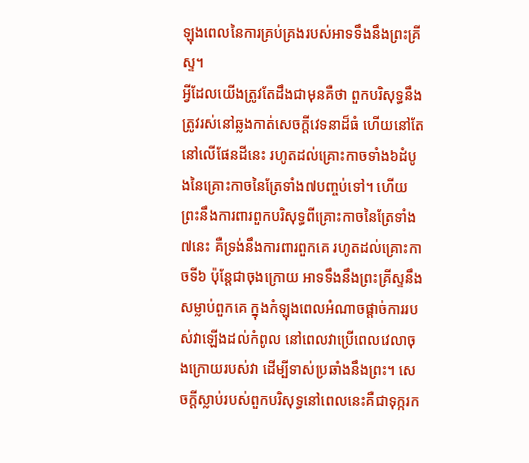ឡុងពេលនៃការគ្រប់គ្រងរបស់អាទទឹងនឹងព្រះគ្រីស្ទ។
អ្វីដែលយើងត្រូវតែដឹងជាមុនគឺថា ពួកបរិសុទ្ធនឹងត្រូវរស់នៅឆ្លងកាត់សេចក្តីវេទនាដ៏ធំ ហើយនៅតែនៅលើផែនដីនេះ រហូតដល់គ្រោះកាចទាំង៦ដំបូងនៃគ្រោះកាចនៃត្រែទាំង៧បញ្ចប់ទៅ។ ហើយព្រះនឹងការពារពួកបរិសុទ្ធពីគ្រោះកាចនៃត្រែទាំង៧នេះ គឺទ្រង់នឹងការពារពួកគេ រហូតដល់គ្រោះកាចទី៦ ប៉ុន្តែជាចុងក្រោយ អាទទឹងនឹងព្រះគ្រីស្ទនឹងសម្លាប់ពួកគេ ក្នុងកំឡុងពេលអំណាចផ្តាច់ការរបស់វាឡើងដល់កំពូល នៅពេលវាប្រើពេលវេលាចុងក្រោយរបស់វា ដើម្បីទាស់ប្រឆាំងនឹងព្រះ។ សេចក្តីស្លាប់របស់ពួកបរិសុទ្ធនៅពេលនេះគឺជាទុក្ករក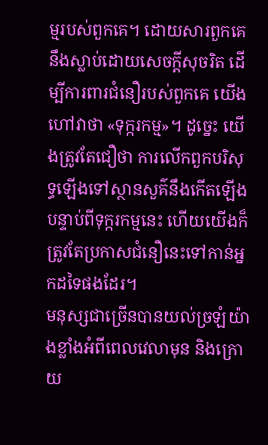ម្មរបស់ពួកគេ។ ដោយសារពួកគេនឹងស្លាប់ដោយសេចក្តីសុចរិត ដើម្បីការពារជំនឿរបស់ពួកគេ យើងហៅវាថា «ទុក្ករកម្ម»។ ដូច្នេះ យើងត្រូវតែជឿថា ការលើកពួកបរិសុទ្ធឡើងទៅស្ថានសួគ៌នឹងកើតឡើង បន្ទាប់ពីទុក្ករកម្មនេះ ហើយយើងក៏ត្រូវតែប្រកាសជំនឿនេះទៅកាន់អ្នកដទៃផងដែរ។
មនុស្សជាច្រើនបានយល់ច្រឡំយ៉ាងខ្លាំងអំពីពេលវេលាមុន និងក្រោយ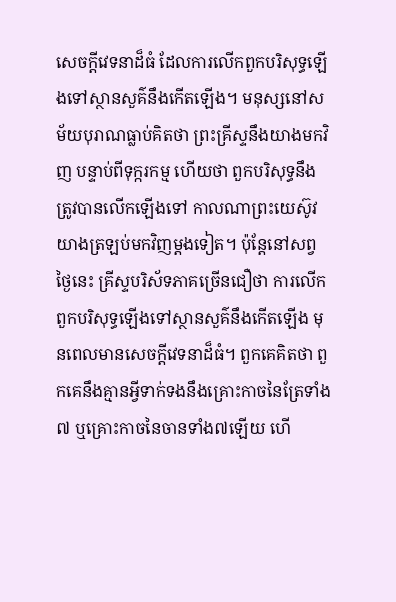សេចក្តីវេទនាដ៏ធំ ដែលការលើកពួកបរិសុទ្ធឡើងទៅស្ថានសួគ៌នឹងកើតឡើង។ មនុស្សនៅសម័យបុរាណធ្លាប់គិតថា ព្រះគ្រីស្ទនឹងយាងមកវិញ បន្ទាប់ពីទុក្ករកម្ម ហើយថា ពួកបរិសុទ្ធនឹងត្រូវបានលើកឡើងទៅ កាលណាព្រះយេស៊ូវយាងត្រឡប់មកវិញម្តងទៀត។ ប៉ុន្តែនៅសព្វថ្ងៃនេះ គ្រីស្ទបរិស័ទភាគច្រើនជឿថា ការលើកពួកបរិសុទ្ធឡើងទៅស្ថានសួគ៌នឹងកើតឡើង មុនពេលមានសេចក្តីវេទនាដ៏ធំ។ ពួកគេគិតថា ពួកគេនឹងគ្មានអ្វីទាក់ទងនឹងគ្រោះកាចនៃត្រែទាំង៧ ឬគ្រោះកាចនៃចានទាំង៧ឡើយ ហើ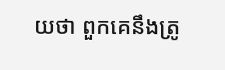យថា ពួកគេនឹងត្រូ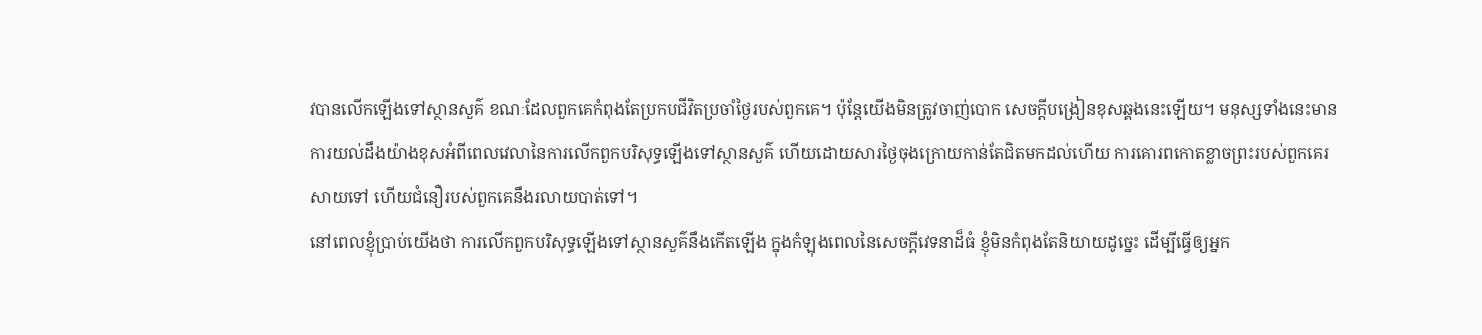វបានលើកឡើងទៅស្ថានសួគ៌ ខណៈដែលពួកគេកំពុងតែប្រកបជីវិតប្រចាំថ្ងៃរបស់ពួកគេ។ ប៉ុន្តែយើងមិនត្រូវចាញ់បោក សេចក្តីបង្រៀនខុសឆ្គងនេះឡើយ។ មនុស្សទាំងនេះមានការយល់ដឹងយ៉ាងខុសអំពីពេលវេលានៃការលើកពួកបរិសុទ្ធឡើងទៅស្ថានសួគ៌ ហើយដោយសារថ្ងៃចុងក្រោយកាន់តែជិតមកដល់ហើយ ការគោរពកោតខ្លាចព្រះរបស់ពួកគេរសាយទៅ ហើយជំនឿរបស់ពួកគេនឹងរលាយបាត់ទៅ។
នៅពេលខ្ញុំប្រាប់យើងថា ការលើកពួកបរិសុទ្ធឡើងទៅស្ថានសួគ៌នឹងកើតឡើង ក្នុងកំឡុងពេលនៃសេចក្តីវេទនាដ៏ធំ ខ្ញុំមិនកំពុងតែនិយាយដូច្នេះ ដើម្បីធ្វើឲ្យអ្នក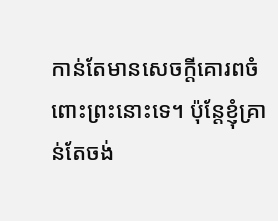កាន់តែមានសេចក្តីគោរពចំពោះព្រះនោះទេ។ ប៉ុន្តែខ្ញុំគ្រាន់តែចង់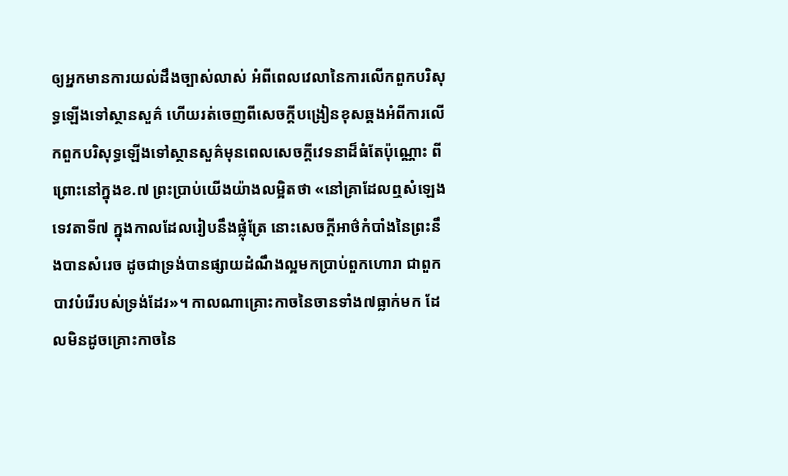ឲ្យអ្នកមានការយល់ដឹងច្បាស់លាស់ អំពីពេលវេលានៃការលើកពួកបរិសុទ្ធឡើងទៅស្ថានសួគ៌ ហើយរត់ចេញពីសេចក្តីបង្រៀនខុសឆ្គងអំពីការលើកពួកបរិសុទ្ធឡើងទៅស្ថានសួគ៌មុនពេលសេចក្តីវេទនាដ៏ធំតែប៉ុណ្ណោះ ពីព្រោះនៅក្នុងខ.៧ ព្រះប្រាប់យើងយ៉ាងលម្អិតថា «នៅគ្រាដែលឮសំឡេងទេវតាទី៧ ក្នុងកាលដែលរៀបនឹងផ្លុំត្រែ នោះសេចក្តីអាថ៌កំបាំងនៃព្រះនឹងបានសំរេច ដូចជាទ្រង់បានផ្សាយដំណឹងល្អមកប្រាប់ពួកហោរា ជាពួកបាវបំរើរបស់ទ្រង់ដែរ»។ កាលណាគ្រោះកាចនៃចានទាំង៧ធ្លាក់មក ដែលមិនដូចគ្រោះកាចនៃ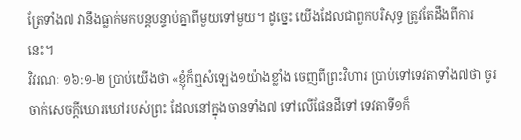ត្រែទាំង៧ វានឹងធ្លាក់មកបន្តបន្ទាប់គ្នាពីមួយទៅមួយ។ ដូច្នេះ យើងដែលជាពួកបរិសុទ្ធ ត្រូវតែដឹងពីការនេះ។
វិវរណៈ ១៦:១-២ ប្រាប់យើងថា «ខ្ញុំក៏ឮសំឡេង១យ៉ាងខ្លាំង ចេញពីព្រះវិហារ ប្រាប់ទៅទេវតាទាំង៧ថា ចូរចាក់សេចក្តីឃោរឃៅរបស់ព្រះ ដែលនៅក្នុងចានទាំង៧ ទៅលើផែនដីទៅ ទេវតាទី១ក៏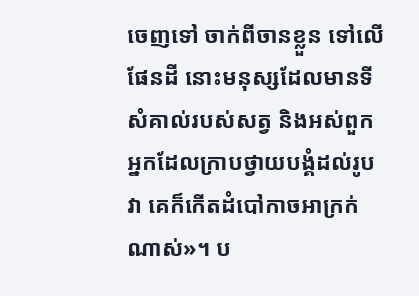ចេញទៅ ចាក់ពីចានខ្លួន ទៅលើផែនដី នោះមនុស្សដែលមានទីសំគាល់របស់សត្វ និងអស់ពួកអ្នកដែលក្រាបថ្វាយបង្គំដល់រូបវា គេក៏កើតដំបៅកាចអាក្រក់ណាស់»។ ប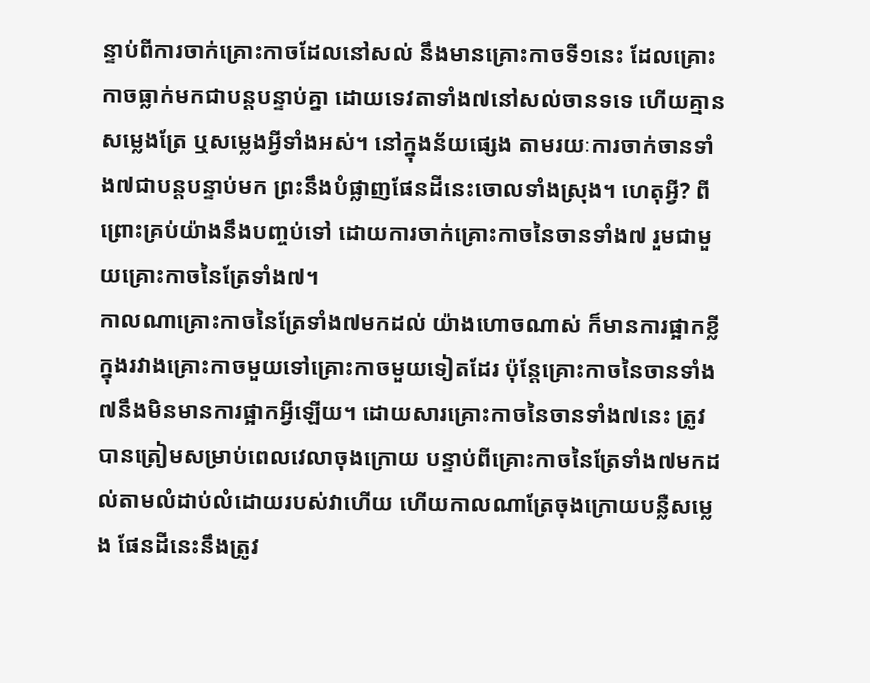ន្ទាប់ពីការចាក់គ្រោះកាចដែលនៅសល់ នឹងមានគ្រោះកាចទី១នេះ ដែលគ្រោះកាចធ្លាក់មកជាបន្តបន្ទាប់គ្នា ដោយទេវតាទាំង៧នៅសល់ចានទទេ ហើយគ្មានសម្លេងត្រែ ឬសម្លេងអ្វីទាំងអស់។ នៅក្នុងន័យផ្សេង តាមរយៈការចាក់ចានទាំង៧ជាបន្តបន្ទាប់មក ព្រះនឹងបំផ្លាញផែនដីនេះចោលទាំងស្រុង។ ហេតុអ្វី? ពីព្រោះគ្រប់យ៉ាងនឹងបញ្ចប់ទៅ ដោយការចាក់គ្រោះកាចនៃចានទាំង៧ រួមជាមួយគ្រោះកាចនៃត្រែទាំង៧។
កាលណាគ្រោះកាចនៃត្រែទាំង៧មកដល់ យ៉ាងហោចណាស់ ក៏មានការផ្អាកខ្លីក្នុងរវាងគ្រោះកាចមួយទៅគ្រោះកាចមួយទៀតដែរ ប៉ុន្តែគ្រោះកាចនៃចានទាំង៧នឹងមិនមានការផ្អាកអ្វីឡើយ។ ដោយសារគ្រោះកាចនៃចានទាំង៧នេះ ត្រូវបានត្រៀមសម្រាប់ពេលវេលាចុងក្រោយ បន្ទាប់ពីគ្រោះកាចនៃត្រែទាំង៧មកដល់តាមលំដាប់លំដោយរបស់វាហើយ ហើយកាលណាត្រែចុងក្រោយបន្លឺសម្លេង ផែនដីនេះនឹងត្រូវ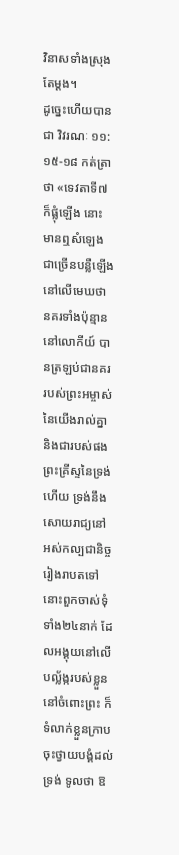វិនាសទាំងស្រុងតែម្តង។
ដូច្នេះហើយបានជា វិវរណៈ ១១:១៥-១៨ កត់ត្រាថា «ទេវតាទី៧ក៏ផ្លុំឡើង នោះមានឮសំឡេងជាច្រើនបន្លឺឡើង នៅលើមេឃថា នគរទាំងប៉ុន្មាននៅលោកីយ៍ បានត្រឡប់ជានគររបស់ព្រះអម្ចាស់នៃយើងរាល់គ្នា និងជារបស់ផងព្រះគ្រីស្ទនៃទ្រង់ហើយ ទ្រង់នឹងសោយរាជ្យនៅអស់កល្បជានិច្ចរៀងរាបតទៅ នោះពួកចាស់ទុំទាំង២៤នាក់ ដែលអង្គុយនៅលើបល្ល័ង្ករបស់ខ្លួន នៅចំពោះព្រះ ក៏ទំលាក់ខ្លួនក្រាបចុះថ្វាយបង្គំដល់ទ្រង់ ទូលថា ឱ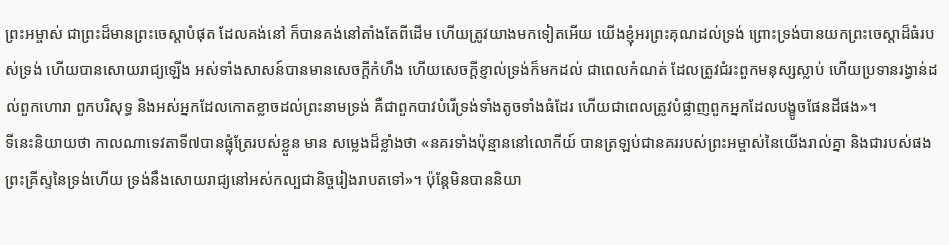ព្រះអម្ចាស់ ជាព្រះដ៏មានព្រះចេស្តាបំផុត ដែលគង់នៅ ក៏បានគង់នៅតាំងតែពីដើម ហើយត្រូវយាងមកទៀតអើយ យើងខ្ញុំអរព្រះគុណដល់ទ្រង់ ព្រោះទ្រង់បានយកព្រះចេស្តាដ៏ធំរបស់ទ្រង់ ហើយបានសោយរាជ្យឡើង អស់ទាំងសាសន៍បានមានសេចក្តីកំហឹង ហើយសេចក្តីខ្ញាល់ទ្រង់ក៏មកដល់ ជាពេលកំណត់ ដែលត្រូវជំរះពួកមនុស្សស្លាប់ ហើយប្រទានរង្វាន់ដល់ពួកហោរា ពួកបរិសុទ្ធ និងអស់អ្នកដែលកោតខ្លាចដល់ព្រះនាមទ្រង់ គឺជាពួកបាវបំរើទ្រង់ទាំងតូចទាំងធំដែរ ហើយជាពេលត្រូវបំផ្លាញពួកអ្នកដែលបង្ខូចផែនដីផង»។
ទីនេះនិយាយថា កាលណាទេវតាទី៧បានផ្លុំត្រែរបស់ខ្លួន មាន សម្លេងដ៏ខ្លាំងថា «នគរទាំងប៉ុន្មាននៅលោកីយ៍ បានត្រឡប់ជានគររបស់ព្រះអម្ចាស់នៃយើងរាល់គ្នា និងជារបស់ផងព្រះគ្រីស្ទនៃទ្រង់ហើយ ទ្រង់នឹងសោយរាជ្យនៅអស់កល្បជានិច្ចរៀងរាបតទៅ»។ ប៉ុន្តែមិនបាននិយា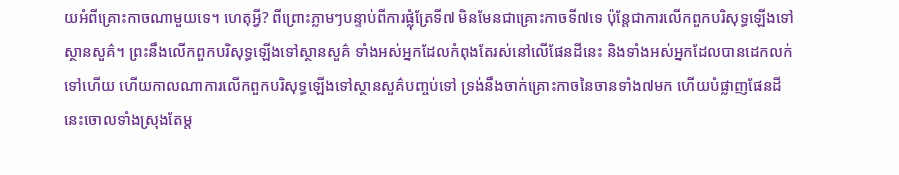យអំពីគ្រោះកាចណាមួយទេ។ ហេតុអ្វី? ពីព្រោះភ្លាមៗបន្ទាប់ពីការផ្លុំត្រែទី៧ មិនមែនជាគ្រោះកាចទី៧ទេ ប៉ុន្តែជាការលើកពួកបរិសុទ្ធឡើងទៅស្ថានសួគ៌។ ព្រះនឹងលើកពួកបរិសុទ្ធឡើងទៅស្ថានសួគ៌ ទាំងអស់អ្នកដែលកំពុងតែរស់នៅលើផែនដីនេះ និងទាំងអស់អ្នកដែលបានដេកលក់ទៅហើយ ហើយកាលណាការលើកពួកបរិសុទ្ធឡើងទៅស្ថានសួគ៌បញ្ចប់ទៅ ទ្រង់នឹងចាក់គ្រោះកាចនៃចានទាំង៧មក ហើយបំផ្លាញផែនដីនេះចោលទាំងស្រុងតែម្ត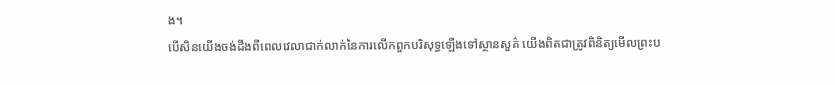ង។
បើសិនយើងចង់ដឹងពីពេលវេលាជាក់លាក់នៃការលើកពួកបរិសុទ្ធឡើងទៅស្ថានសួគ៌ យើងពិតជាត្រូវពិនិត្យមើលព្រះប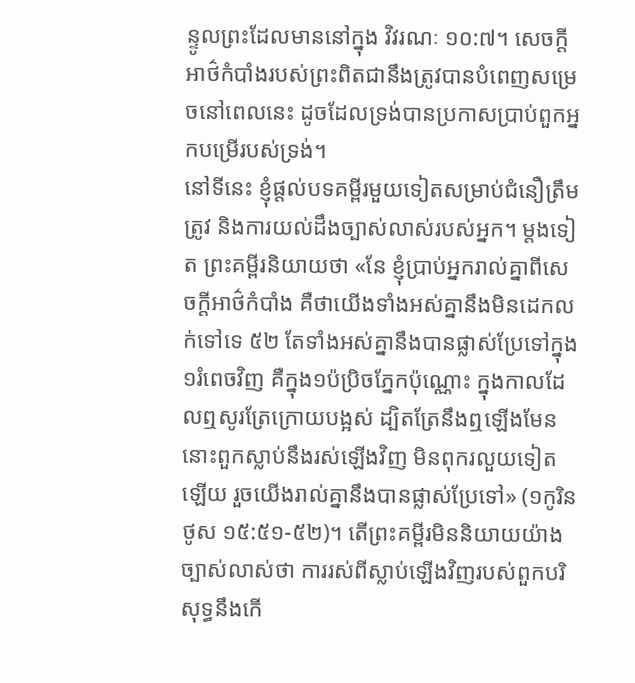ន្ទូលព្រះដែលមាននៅក្នុង វិវរណៈ ១០:៧។ សេចក្តីអាថ៌កំបាំងរបស់ព្រះពិតជានឹងត្រូវបានបំពេញសម្រេចនៅពេលនេះ ដូចដែលទ្រង់បានប្រកាសប្រាប់ពួកអ្នកបម្រើរបស់ទ្រង់។
នៅទីនេះ ខ្ញុំផ្តល់បទគម្ពីរមួយទៀតសម្រាប់ជំនឿត្រឹមត្រូវ និងការយល់ដឹងច្បាស់លាស់របស់អ្នក។ ម្តងទៀត ព្រះគម្ពីរនិយាយថា «នែ ខ្ញុំប្រាប់អ្នករាល់គ្នាពីសេចក្តីអាថ៌កំបាំង គឺថាយើងទាំងអស់គ្នានឹងមិនដេកលក់ទៅទេ ៥២ តែទាំងអស់គ្នានឹងបានផ្លាស់ប្រែទៅក្នុង១រំពេចវិញ គឺក្នុង១ប៉ប្រិចភ្នែកប៉ុណ្ណោះ ក្នុងកាលដែលឮសូរត្រែក្រោយបង្អស់ ដ្បិតត្រែនឹងឮឡើងមែន នោះពួកស្លាប់នឹងរស់ឡើងវិញ មិនពុករលួយទៀតឡើយ រួចយើងរាល់គ្នានឹងបានផ្លាស់ប្រែទៅ» (១កូរិនថូស ១៥:៥១-៥២)។ តើព្រះគម្ពីរមិននិយាយយ៉ាងច្បាស់លាស់ថា ការរស់ពីស្លាប់ឡើងវិញរបស់ពួកបរិសុទ្ធនឹងកើ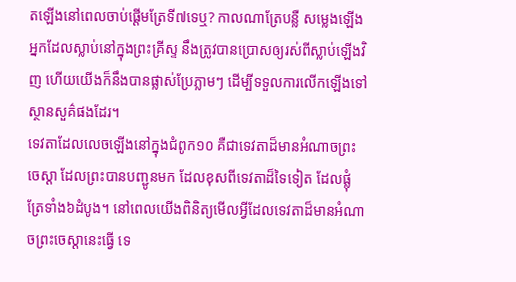តឡើងនៅពេលចាប់ផ្តើមត្រែទី៧ទេឬ? កាលណាត្រែបន្លឺ សម្លេងឡើង អ្នកដែលស្លាប់នៅក្នុងព្រះគ្រីស្ទ នឹងត្រូវបានប្រោសឲ្យរស់ពីស្លាប់ឡើងវិញ ហើយយើងក៏នឹងបានផ្លាស់ប្រែភ្លាមៗ ដើម្បីទទួលការលើកឡើងទៅស្ថានសួគ៌ផងដែរ។
ទេវតាដែលលេចឡើងនៅក្នុងជំពូក១០ គឺជាទេវតាដ៏មានអំណាចព្រះចេស្តា ដែលព្រះបានបញ្ជូនមក ដែលខុសពីទេវតាដ៏ទៃទៀត ដែលផ្លុំត្រែទាំង៦ដំបូង។ នៅពេលយើងពិនិត្យមើលអ្វីដែលទេវតាដ៏មានអំណាចព្រះចេស្តានេះធ្វើ ទេ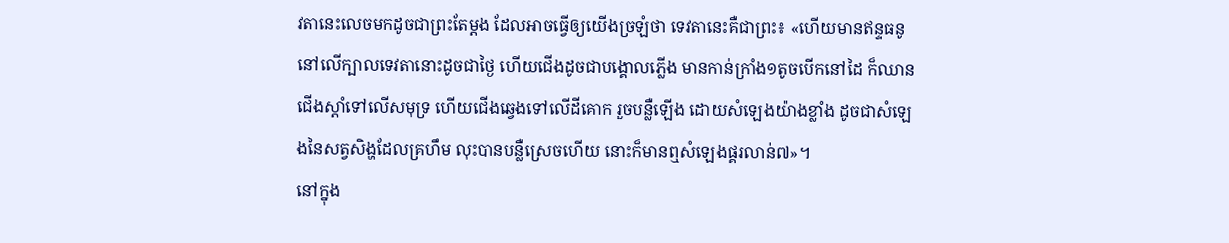វតានេះលេចមកដូចជាព្រះតែម្តង ដែលអាចធ្វើឲ្យយើងច្រឡំថា ទេវតានេះគឺជាព្រះ៖ «ហើយមានឥន្ទធនូនៅលើក្បាលទេវតានោះដូចជាថ្ងៃ ហើយជើងដូចជាបង្គោលភ្លើង មានកាន់ក្រាំង១តូចបើកនៅដៃ ក៏ឈានជើងស្តាំទៅលើសមុទ្រ ហើយជើងឆ្វេងទៅលើដីគោក រួចបន្លឺឡើង ដោយសំឡេងយ៉ាងខ្លាំង ដូចជាសំឡេងនៃសត្វសិង្ហដែលគ្រហឹម លុះបានបន្លឺស្រេចហើយ នោះក៏មានឮសំឡេងផ្គរលាន់៧»។
នៅក្នុង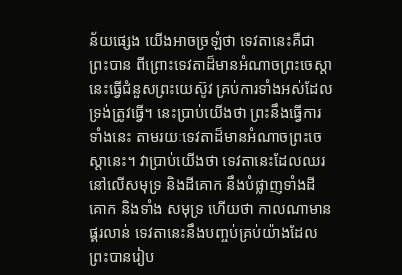ន័យផ្សេង យើងអាចច្រឡំថា ទេវតានេះគឺជាព្រះបាន ពីព្រោះទេវតាដ៏មានអំណាចព្រះចេស្តានេះធ្វើជំនួសព្រះយេស៊ូវ គ្រប់ការទាំងអស់ដែលទ្រង់ត្រូវធ្វើ។ នេះប្រាប់យើងថា ព្រះនឹងធ្វើការទាំងនេះ តាមរយៈទេវតាដ៏មានអំណាចព្រះចេស្តានេះ។ វាប្រាប់យើងថា ទេវតានេះដែលឈរនៅលើសមុទ្រ និងដីគោក នឹងបំផ្លាញទាំងដីគោក និងទាំង សមុទ្រ ហើយថា កាលណាមានផ្គរលាន់ ទេវតានេះនឹងបញ្ចប់គ្រប់យ៉ាងដែលព្រះបានរៀប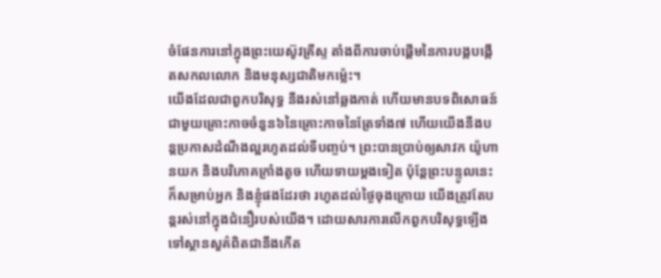ចំផែនការនៅក្នុងព្រះយេស៊ូវគ្រីស្ទ តាំងពីការចាប់ផ្តើមនៃការបង្កបង្កើតសកលលោក និងមនុស្សជាតិមកម៉្លេះ។
យើងដែលជាពួកបរិសុទ្ធ នឹងរស់នៅឆ្លងកាត់ ហើយមានបទពិសោធន៍ជាមួយគ្រោះកាចចំនួន៦នៃគ្រោះកាចនៃត្រែទាំង៧ ហើយយើងនឹងបន្តប្រកាសដំណឹងល្អរហូតដល់ទីបញ្ចប់។ ព្រះបានប្រាប់ឲ្យសាវក យ៉ូហានយក និងបរិភោគក្រាំងតូច ហើយទាយម្តងទៀត ប៉ុន្តែព្រះបន្ទូលនេះក៏សម្រាប់អ្នក និងខ្ញុំផងដែរថា រហូតដល់ថ្ងៃចុងក្រោយ យើងត្រូវតែបន្តរស់នៅក្នុងជំនឿរបស់យើង។ ដោយសារការលើកពួកបរិសុទ្ធឡើងទៅស្ថានសួគ៌ពិតជានឹងកើត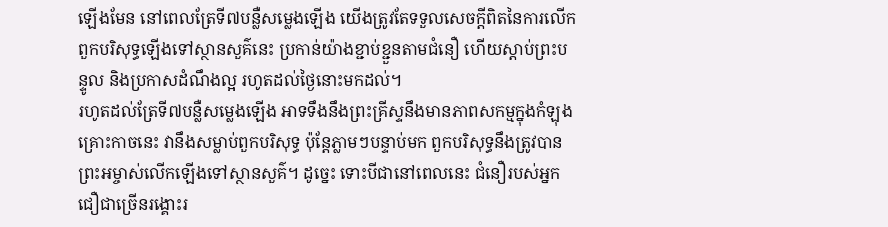ឡើងមែន នៅពេលត្រែទី៧បន្លឺសម្លេងឡើង យើងត្រូវតែទទួលសេចក្តីពិតនៃការលើកពួកបរិសុទ្ធឡើងទៅស្ថានសួគ៌នេះ ប្រកាន់យ៉ាងខ្ជាប់ខ្ជួនតាមជំនឿ ហើយស្តាប់ព្រះបន្ទូល និងប្រកាសដំណឹងល្អ រហូតដល់ថ្ងៃនោះមកដល់។
រហូតដល់ត្រែទី៧បន្លឺសម្លេងឡើង អាទទឹងនឹងព្រះគ្រីស្ទនឹងមានភាពសកម្មក្នុងកំឡុងគ្រោះកាចនេះ វានឹងសម្លាប់ពួកបរិសុទ្ធ ប៉ុន្តែភ្លាមៗបន្ទាប់មក ពួកបរិសុទ្ធនឹងត្រូវបានព្រះអម្ចាស់លើកឡើងទៅស្ថានសួគ៌។ ដូច្នេះ ទោះបីជានៅពេលនេះ ជំនឿរបស់អ្នកជឿជាច្រើនរង្គោះរ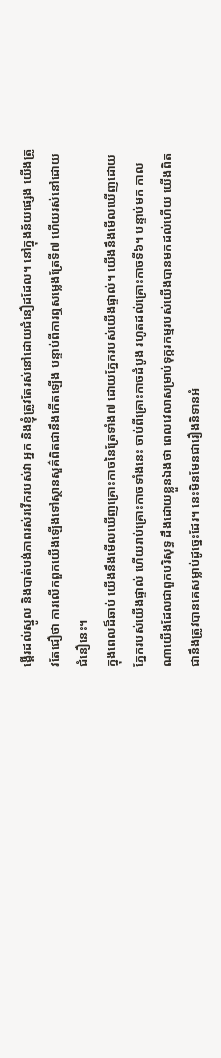ង្គើរដល់ស្នូល និងបាត់បង់ភាពរស់រវើករបស់វា អ្នក និងខ្ញុំត្រូវតែរស់នៅដោយជំនឿដដែល។ នៅក្នុងន័យផ្សេង យើងត្រូវតែជឿថា ការលើកពួកយើងឡើងទៅស្ថានសួគ៌ពិតជានឹងកើតឡើង បន្ទាប់ពីការឮសម្លេងត្រែទី៧ ហើយរស់នៅដោយជំនឿនេះ។
ក្នុងពេលដ៏ឆាប់ យើងនឹងមើលឃើញគ្រោះកាចនៃត្រែទាំង៧ ដោយភ្នែករបស់យើងផ្ទាល់។ យើងនឹងមើលឃើញដោយភ្នែករបស់យើងផ្ទាល់ ហើយរាប់គ្រោះកាចទាំងនេះ ចាប់ពីគ្រោះកាចដំបូង រហូតដល់គ្រោះកាចទី៦។ បន្ទាប់មក កាលណាយើងដែលជាពួកបរិសុទ្ធ ដឹងដោយខ្លួនឯងថា ពេលវេលាសម្រាប់ទុក្ករកម្មរបស់យើងបានមកដល់ហើយ យើងពិតជានឹងត្រូវបានគេសម្លាប់ដូច្នេះដែរ។ នេះមិនមែនជារឿងនិទានអំ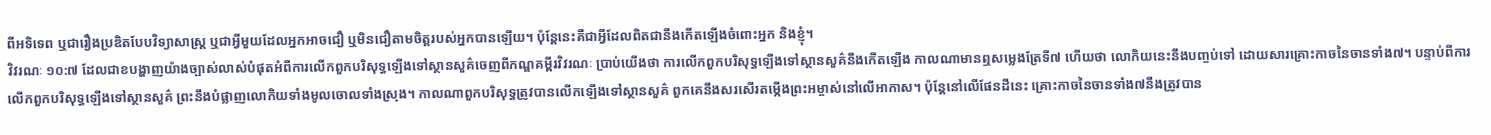ពីអទិទេព ឬជារឿងប្រឌិតបែបវិទ្យាសាស្ត្រ ឬជាអ្វីមួយដែលអ្នកអាចជឿ ឬមិនជឿតាមចិត្តរបស់អ្នកបានឡើយ។ ប៉ុន្តែនេះគឺជាអ្វីដែលពិតជានឹងកើតឡើងចំពោះអ្នក និងខ្ញុំ។
វិវរណៈ ១០:៧ ដែលជាខបង្ហាញយ៉ាងច្បាស់លាស់បំផុតអំពីការលើកពួកបរិសុទ្ធឡើងទៅស្ថានសួគ៌ចេញពីកណ្ឌគម្ពីរវិវរណៈ ប្រាប់យើងថា ការលើកពួកបរិសុទ្ធឡើងទៅស្ថានសួគ៌នឹងកើតឡើង កាលណាមានឮសម្លេងត្រែទី៧ ហើយថា លោកិយនេះនឹងបញ្ចប់ទៅ ដោយសារគ្រោះកាចនៃចានទាំង៧។ បន្ទាប់ពីការលើកពួកបរិសុទ្ធឡើងទៅស្ថានសួគ៌ ព្រះនឹងបំផ្លាញលោកិយទាំងមូលចោលទាំងស្រុង។ កាលណាពួកបរិសុទ្ធត្រូវបានលើកឡើងទៅស្ថានសួគ៌ ពួកគេនឹងសរសើរតម្កើងព្រះអម្ចាស់នៅលើអាកាស។ ប៉ុន្តែនៅលើផែនដីនេះ គ្រោះកាចនៃចានទាំង៧នឹងត្រូវបាន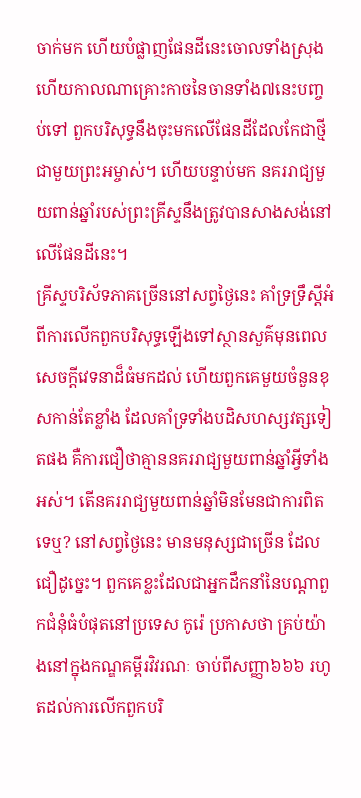ចាក់មក ហើយបំផ្លាញផែនដីនេះចោលទាំងស្រុង ហើយកាលណាគ្រោះកាចនៃចានទាំង៧នេះបញ្ចប់ទៅ ពួកបរិសុទ្ធនឹងចុះមកលើផែនដីដែលកែជាថ្មីជាមួយព្រះអម្ចាស់។ ហើយបន្ទាប់មក នគររាជ្យមួយពាន់ឆ្នាំរបស់ព្រះគ្រីស្ទនឹងត្រូវបានសាងសង់នៅលើផែនដីនេះ។
គ្រីស្ទបរិស័ទភាគច្រើននៅសព្វថ្ងៃនេះ គាំទ្រទ្រឹស្តីអំពីការលើកពួកបរិសុទ្ធឡើងទៅស្ថានសួគ៌មុនពេលសេចក្តីវេទនាដ៏ធំមកដល់ ហើយពួកគេមួយចំនួនខុសកាន់តែខ្លាំង ដែលគាំទ្រទាំងបដិសហស្សវត្សទៀតផង គឺការជឿថាគ្មាននគររាជ្យមួយពាន់ឆ្នាំអ្វីទាំងអស់។ តើនគររាជ្យមួយពាន់ឆ្នាំមិនមែនជាការពិតទេឬ? នៅសព្វថ្ងៃនេះ មានមនុស្សជាច្រើន ដែលជឿដូច្នេះ។ ពួកគេខ្លះដែលជាអ្នកដឹកនាំនៃបណ្តាពួកជំនុំធំបំផុតនៅប្រទេស កូរ៉េ ប្រកាសថា គ្រប់យ៉ាងនៅក្នុងកណ្ឌគម្ពីរវិវរណៈ ចាប់ពីសញ្ញា៦៦៦ រហូតដល់ការលើកពួកបរិ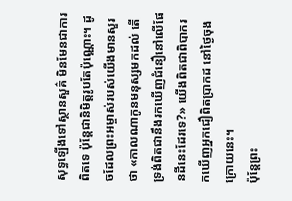សុទ្ធឡើងទៅស្ថានសួគ៌ មិនមែនជាការពិតទេ ប៉ុន្តែជានិមិត្តរូបតែប៉ុណ្ណោះ។ ដូចដែលព្រះអម្ចាស់របស់យើងមានសួរថា «កាលណាកូនមនុស្សមកដល់ តើទ្រង់ពិតជានឹងរកឃើញជំនឿនៅលើផែនដីនេះដែរទេ?» យើងពិតជាពិបាករកឃើញអ្នកជឿពិតប្រាកដ នៅថ្ងៃចុងក្រោយនេះ។
ប៉ុន្តែព្រះ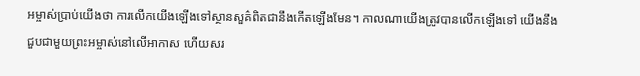អម្ចាស់ប្រាប់យើងថា ការលើកយើងឡើងទៅស្ថានសួគ៌ពិតជានឹងកើតឡើងមែន។ កាលណាយើងត្រូវបានលើកឡើងទៅ យើងនឹងជួបជាមួយព្រះអម្ចាស់នៅលើអាកាស ហើយសរ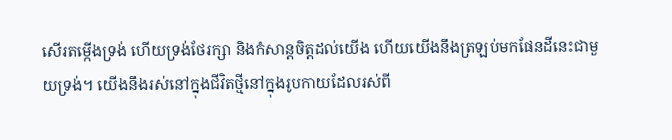សើរតម្កើងទ្រង់ ហើយទ្រង់ថែរក្សា និងកំសាន្តចិត្តដល់យើង ហើយយើងនឹងត្រឡប់មកផែនដីនេះជាមួយទ្រង់។ យើងនឹងរស់នៅក្នុងជីវិតថ្មីនៅក្នុងរូបកាយដែលរស់ពី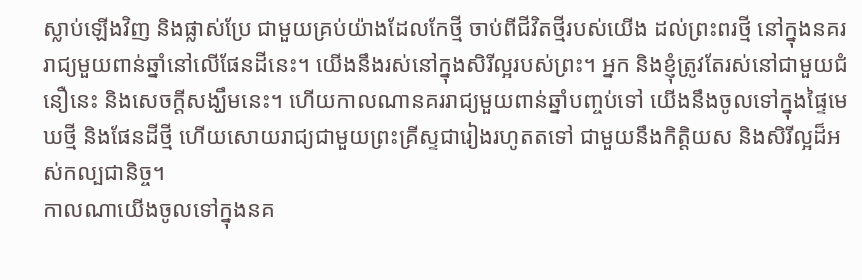ស្លាប់ឡើងវិញ និងផ្លាស់ប្រែ ជាមួយគ្រប់យ៉ាងដែលកែថ្មី ចាប់ពីជីវិតថ្មីរបស់យើង ដល់ព្រះពរថ្មី នៅក្នុងនគររាជ្យមួយពាន់ឆ្នាំនៅលើផែនដីនេះ។ យើងនឹងរស់នៅក្នុងសិរីល្អរបស់ព្រះ។ អ្នក និងខ្ញុំត្រូវតែរស់នៅជាមួយជំនឿនេះ និងសេចក្តីសង្ឃឹមនេះ។ ហើយកាលណានគររាជ្យមួយពាន់ឆ្នាំបញ្ចប់ទៅ យើងនឹងចូលទៅក្នុងផ្ទៃមេឃថ្មី និងផែនដីថ្មី ហើយសោយរាជ្យជាមួយព្រះគ្រីស្ទជារៀងរហូតតទៅ ជាមួយនឹងកិត្តិយស និងសិរីល្អដ៏អស់កល្បជានិច្ច។
កាលណាយើងចូលទៅក្នុងនគ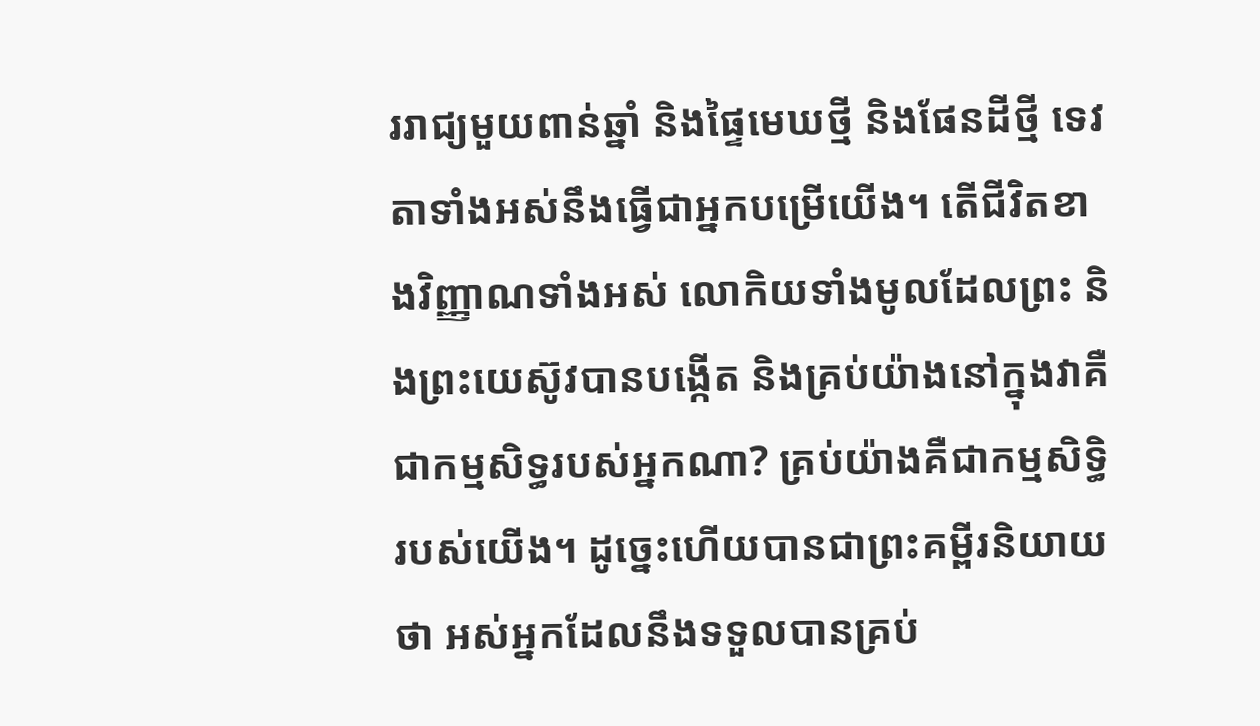ររាជ្យមួយពាន់ឆ្នាំ និងផ្ទៃមេឃថ្មី និងផែនដីថ្មី ទេវតាទាំងអស់នឹងធ្វើជាអ្នកបម្រើយើង។ តើជីវិតខាងវិញ្ញាណទាំងអស់ លោកិយទាំងមូលដែលព្រះ និងព្រះយេស៊ូវបានបង្កើត និងគ្រប់យ៉ាងនៅក្នុងវាគឺជាកម្មសិទ្ធរបស់អ្នកណា? គ្រប់យ៉ាងគឺជាកម្មសិទ្ធិរបស់យើង។ ដូច្នេះហើយបានជាព្រះគម្ពីរនិយាយថា អស់អ្នកដែលនឹងទទួលបានគ្រប់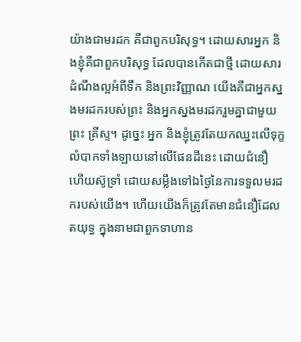យ៉ាងជាមរដក គឺជាពួកបរិសុទ្ធ។ ដោយសារអ្នក និងខ្ញុំគឺជាពួកបរិសុទ្ធ ដែលបានកើតជាថ្មី ដោយសារដំណឹងល្អអំពីទឹក និងព្រះវិញ្ញាណ យើងគឺជាអ្នកស្នងមរដករបស់ព្រះ និងអ្នកស្នងមរដករួមគ្នាជាមួយព្រះ គ្រីស្ទ។ ដូច្នេះ អ្នក និងខ្ញុំត្រូវតែយកឈ្នះលើទុក្ខលំបាកទាំងឡាយនៅលើផែនដីនេះ ដោយជំនឿ ហើយស៊ូទ្រាំ ដោយសម្លឹងទៅឯថ្ងៃនៃការទទួលមរដករបស់យើង។ ហើយយើងក៏ត្រូវតែមានជំនឿដែលតយុទ្ធ ក្នុងនាមជាពួកទាហាន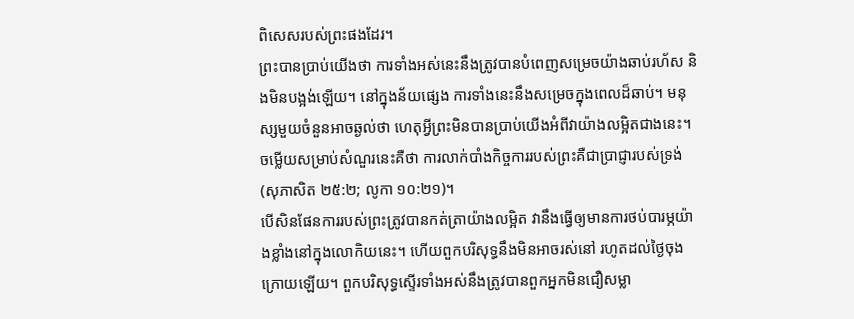ពិសេសរបស់ព្រះផងដែរ។
ព្រះបានប្រាប់យើងថា ការទាំងអស់នេះនឹងត្រូវបានបំពេញសម្រេចយ៉ាងឆាប់រហ័ស និងមិនបង្អង់ឡើយ។ នៅក្នុងន័យផ្សេង ការទាំងនេះនឹងសម្រេចក្នុងពេលដ៏ឆាប់។ មនុស្សមួយចំនួនអាចឆ្ងល់ថា ហេតុអ្វីព្រះមិនបានប្រាប់យើងអំពីវាយ៉ាងលម្អិតជាងនេះ។ ចម្លើយសម្រាប់សំណួរនេះគឺថា ការលាក់បាំងកិច្ចការរបស់ព្រះគឺជាប្រាជ្ញារបស់ទ្រង់ (សុភាសិត ២៥:២; លូកា ១០:២១)។
បើសិនផែនការរបស់ព្រះត្រូវបានកត់ត្រាយ៉ាងលម្អិត វានឹងធ្វើឲ្យមានការថប់បារម្ភយ៉ាងខ្លាំងនៅក្នុងលោកិយនេះ។ ហើយពួកបរិសុទ្ធនឹងមិនអាចរស់នៅ រហូតដល់ថ្ងៃចុងក្រោយឡើយ។ ពួកបរិសុទ្ធស្ទើរទាំងអស់នឹងត្រូវបានពួកអ្នកមិនជឿសម្លា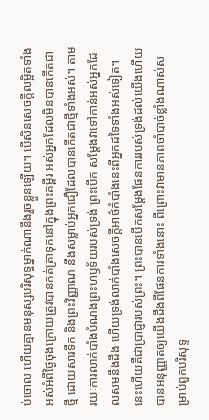ប់ចោល ហើយគ្មានមនុស្សបរិសុទ្ធម្នាក់ណានឹងរួចខ្លួនឡើយ។ បើសិនសេចក្តីលម្អិតទាំងអស់អំពីថ្ងៃចុងក្រោយត្រូវបានកត់ត្រាទុកនៅក្នុងព្រះគម្ពីរ អស់អ្នកដែលមិនបានកើតជាថ្មី ដោយសារទឹក និងព្រះវិញ្ញាណ នឹងសម្លាប់អ្នកជឿដែលបានកើតជាថ្មីទាំងអស់។ តាមរយៈការលាក់បាំងបំណងព្រះហឫទ័យរបស់ទ្រង់ ព្រះបើក សម្តែងវាទៅកាន់អស់អ្នកដែលសមនឹងដឹង ហើយទ្រង់លាក់បាំងសេចក្តីអាថ៌កំបាំងនេះពីអ្នកដទៃទាំងអស់ទៀត។ នេះហើយគឺជាប្រាជ្ញារបស់ព្រះ។ ព្រះបានបើកសម្តែងផែនការរបស់ទ្រង់ដល់យើងហើយបានអនុញ្ញាតឲ្យយើងដឹងពីផែនការទាំងនោះ ពីព្រោះវាមានភាពចាំបាច់ខ្លាំងណាស់សម្រាប់ពួកបរិសុទ្ទ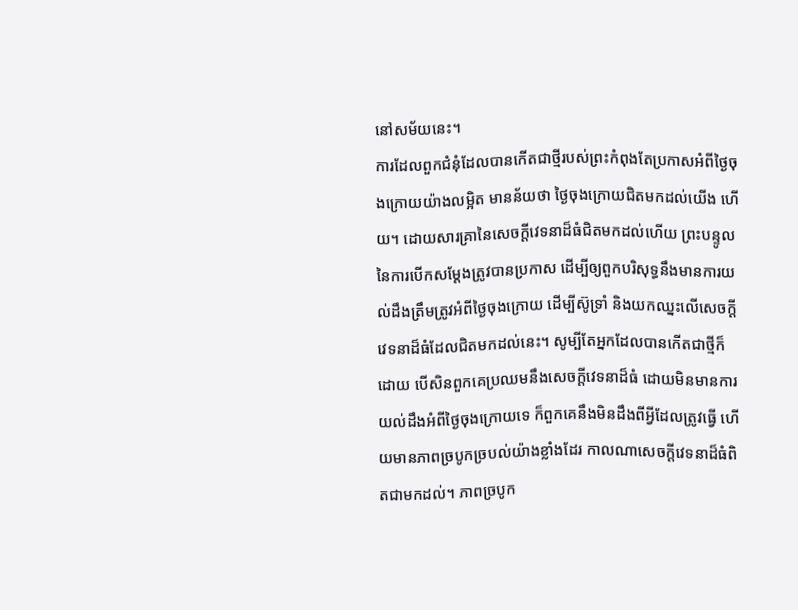នៅសម័យនេះ។
ការដែលពួកជំនុំដែលបានកើតជាថ្មីរបស់ព្រះកំពុងតែប្រកាសអំពីថ្ងៃចុងក្រោយយ៉ាងលម្អិត មានន័យថា ថ្ងៃចុងក្រោយជិតមកដល់យើង ហើយ។ ដោយសារគ្រានៃសេចក្តីវេទនាដ៏ធំជិតមកដល់ហើយ ព្រះបន្ទូលនៃការបើកសម្តែងត្រូវបានប្រកាស ដើម្បីឲ្យពួកបរិសុទ្ធនឹងមានការយល់ដឹងត្រឹមត្រូវអំពីថ្ងៃចុងក្រោយ ដើម្បីស៊ូទ្រាំ និងយកឈ្នះលើសេចក្តីវេទនាដ៏ធំដែលជិតមកដល់នេះ។ សូម្បីតែអ្នកដែលបានកើតជាថ្មីក៏ដោយ បើសិនពួកគេប្រឈមនឹងសេចក្តីវេទនាដ៏ធំ ដោយមិនមានការយល់ដឹងអំពីថ្ងៃចុងក្រោយទេ ក៏ពួកគេនឹងមិនដឹងពីអ្វីដែលត្រូវធ្វើ ហើយមានភាពច្របូកច្របល់យ៉ាងខ្លាំងដែរ កាលណាសេចក្តីវេទនាដ៏ធំពិតជាមកដល់។ ភាពច្របូក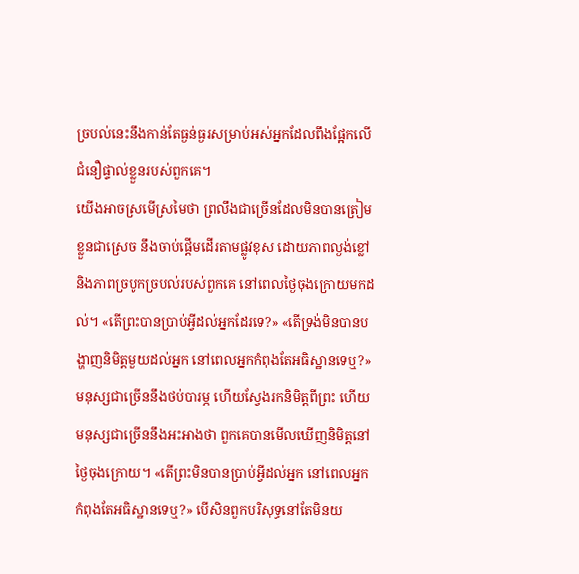ច្របល់នេះនឹងកាន់តែធ្ងន់ធ្ងរសម្រាប់អស់អ្នកដែលពឹងផ្អែកលើជំនឿផ្ទាល់ខ្លួនរបស់ពួកគេ។
យើងអាចស្រមើស្រមៃថា ព្រលឹងជាច្រើនដែលមិនបានត្រៀមខ្លួនជាស្រេច នឹងចាប់ផ្តើមដើរតាមផ្លូវខុស ដោយភាពល្ងង់ខ្លៅ និងភាពច្របូកច្របល់របស់ពួកគេ នៅពេលថ្ងៃចុងក្រោយមកដល់។ «តើព្រះបានប្រាប់អ្វីដល់អ្នកដែរទេ?» «តើទ្រង់មិនបានបង្ហាញនិមិត្តមួយដល់អ្នក នៅពេលអ្នកកំពុងតែអធិស្ឋានទេឬ?» មនុស្សជាច្រើននឹងថប់បារម្ភ ហើយស្វែងរកនិមិត្តពីព្រះ ហើយមនុស្សជាច្រើននឹងអះអាងថា ពួកគេបានមើលឃើញនិមិត្តនៅថ្ងៃចុងក្រោយ។ «តើព្រះមិនបានប្រាប់អ្វីដល់អ្នក នៅពេលអ្នកកំពុងតែអធិស្ឋានទេឬ?» បើសិនពួកបរិសុទ្ធនៅតែមិនយ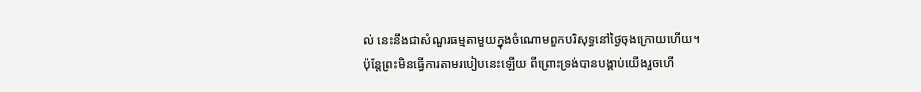ល់ នេះនឹងជាសំណួរធម្មតាមួយក្នុងចំណោមពួកបរិសុទ្ធនៅថ្ងៃចុងក្រោយហើយ។
ប៉ុន្តែព្រះមិនធ្វើការតាមរបៀបនេះឡើយ ពីព្រោះទ្រង់បានបង្គាប់យើងរួចហើ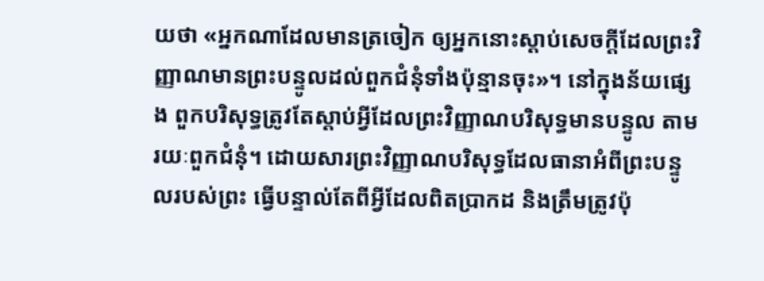យថា «អ្នកណាដែលមានត្រចៀក ឲ្យអ្នកនោះស្តាប់សេចក្តីដែលព្រះវិញ្ញាណមានព្រះបន្ទូលដល់ពួកជំនុំទាំងប៉ុន្មានចុះ»។ នៅក្នុងន័យផ្សេង ពួកបរិសុទ្ធត្រូវតែស្តាប់អ្វីដែលព្រះវិញ្ញាណបរិសុទ្ធមានបន្ទូល តាមរយៈពួកជំនុំ។ ដោយសារព្រះវិញ្ញាណបរិសុទ្ធដែលធានាអំពីព្រះបន្ទូលរបស់ព្រះ ធ្វើបន្ទាល់តែពីអ្វីដែលពិតប្រាកដ និងត្រឹមត្រូវប៉ុ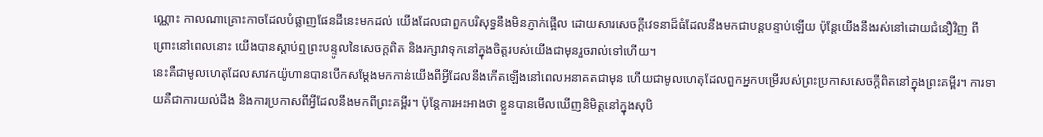ណ្ណោះ កាលណាគ្រោះកាចដែលបំផ្លាញផែនដីនេះមកដល់ យើងដែលជាពួកបរិសុទ្ធនឹងមិនភ្ញាក់ផ្អើល ដោយសារសេចក្តីវេទនាដ៏ធំដែលនឹងមកជាបន្តបន្ទាប់ឡើយ ប៉ុន្តែយើងនឹងរស់នៅដោយជំនឿវិញ ពីព្រោះនៅពេលនោះ យើងបានស្តាប់ឮព្រះបន្ទូលនៃសេចក្តពិត និងរក្សាវាទុកនៅក្នុងចិត្តរបស់យើងជាមុនរួចរាល់ទៅហើយ។
នេះគឺជាមូលហេតុដែលសាវកយ៉ូហានបានបើកសម្តែងមកកាន់យើងពីអ្វីដែលនឹងកើតឡើងនៅពេលអនាគតជាមុន ហើយជាមូលហេតុដែលពួកអ្នកបម្រើរបស់ព្រះប្រកាសសេចក្តីពិតនៅក្នុងព្រះគម្ពីរ។ ការទាយគឺជាការយល់ដឹង និងការប្រកាសពីអ្វីដែលនឹងមកពីព្រះគម្ពីរ។ ប៉ុន្តែការអះអាងថា ខ្លួនបានមើលឃើញនិមិត្តនៅក្នុងសុបិ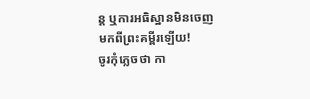ន្ត ឬការអធិស្ឋានមិនចេញមកពីព្រះគម្ពីរឡើយ!
ចូរកុំភ្លេចថា កា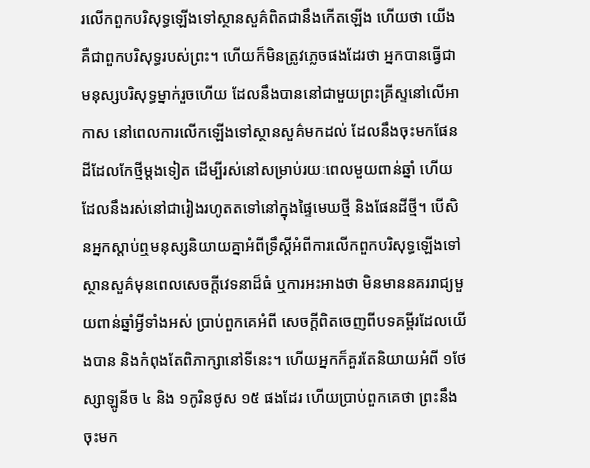រលើកពួកបរិសុទ្ធឡើងទៅស្ថានសួគ៌ពិតជានឹងកើតឡើង ហើយថា យើងគឺជាពួកបរិសុទ្ធរបស់ព្រះ។ ហើយក៏មិនត្រូវភ្លេចផងដែរថា អ្នកបានធ្វើជាមនុស្សបរិសុទ្ធម្នាក់រួចហើយ ដែលនឹងបាននៅជាមួយព្រះគ្រីស្ទនៅលើអាកាស នៅពេលការលើកឡើងទៅស្ថានសួគ៌មកដល់ ដែលនឹងចុះមកផែនដីដែលកែថ្មីម្តងទៀត ដើម្បីរស់នៅសម្រាប់រយៈពេលមួយពាន់ឆ្នាំ ហើយដែលនឹងរស់នៅជារៀងរហូតតទៅនៅក្នុងផ្ទៃមេឃថ្មី និងផែនដីថ្មី។ បើសិនអ្នកស្តាប់ឮមនុស្សនិយាយគ្នាអំពីទ្រឹស្តីអំពីការលើកពួកបរិសុទ្ធឡើងទៅស្ថានសួគ៌មុនពេលសេចក្តីវេទនាដ៏ធំ ឬការអះអាងថា មិនមាននគររាជ្យមួយពាន់ឆ្នាំអ្វីទាំងអស់ ប្រាប់ពួកគេអំពី សេចក្តីពិតចេញពីបទគម្ពីរដែលយើងបាន និងកំពុងតែពិភាក្សានៅទីនេះ។ ហើយអ្នកក៏គួរតែនិយាយអំពី ១ថែស្សាឡូនីច ៤ និង ១កូរិនថូស ១៥ ផងដែរ ហើយប្រាប់ពួកគេថា ព្រះនឹងចុះមក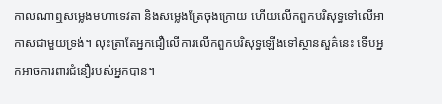កាលណាឮសម្លេងមហាទេវតា និងសម្លេងត្រែចុងក្រោយ ហើយលើកពួកបរិសុទ្ធទៅលើអាកាសជាមួយទ្រង់។ លុះត្រាតែអ្នកជឿលើការលើកពួកបរិសុទ្ធឡើងទៅស្ថានសួគ៌នេះ ទើបអ្នកអាចការពារជំនឿរបស់អ្នកបាន។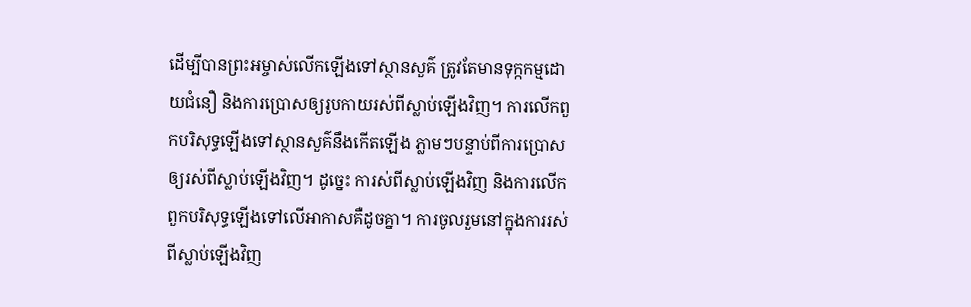ដើម្បីបានព្រះអម្ចាស់លើកឡើងទៅស្ថានសួគ៌ ត្រូវតែមានទុក្កកម្មដោយជំនឿ និងការប្រោសឲ្យរូបកាយរស់ពីស្លាប់ឡើងវិញ។ ការលើកពួកបរិសុទ្ធឡើងទៅស្ថានសួគ៌នឹងកើតឡើង ភ្លាមៗបន្ទាប់ពីការប្រោសឲ្យរស់ពីស្លាប់ឡើងវិញ។ ដូច្នេះ ការស់ពីស្លាប់ឡើងវិញ និងការលើកពួកបរិសុទ្ធឡើងទៅលើអាកាសគឺដូចគ្នា។ ការចូលរួមនៅក្នុងការរស់ពីស្លាប់ឡើងវិញ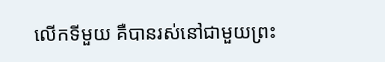លើកទីមួយ គឺបានរស់នៅជាមួយព្រះ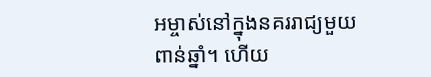អម្ចាស់នៅក្នុងនគររាជ្យមួយពាន់ឆ្នាំ។ ហើយ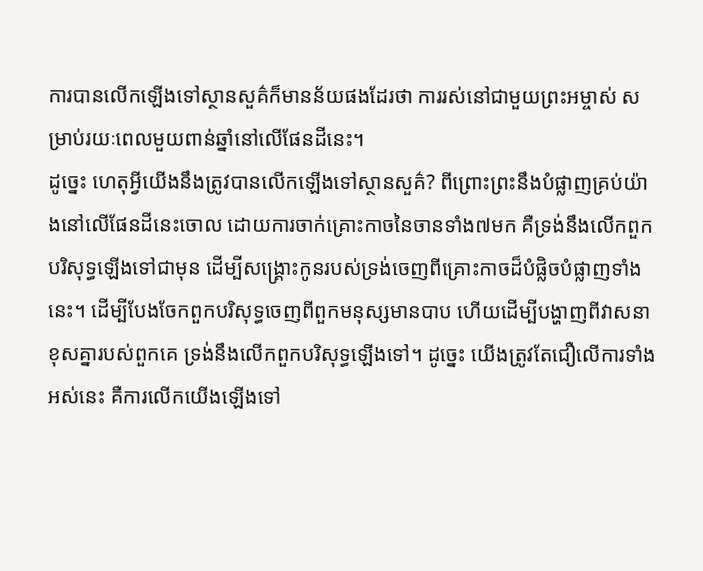ការបានលើកឡើងទៅស្ថានសួគ៌ក៏មានន័យផងដែរថា ការរស់នៅជាមួយព្រះអម្ចាស់ សម្រាប់រយៈពេលមួយពាន់ឆ្នាំនៅលើផែនដីនេះ។
ដូច្នេះ ហេតុអ្វីយើងនឹងត្រូវបានលើកឡើងទៅស្ថានសួគ៌? ពីព្រោះព្រះនឹងបំផ្លាញគ្រប់យ៉ាងនៅលើផែនដីនេះចោល ដោយការចាក់គ្រោះកាចនៃចានទាំង៧មក គឺទ្រង់នឹងលើកពួកបរិសុទ្ធឡើងទៅជាមុន ដើម្បីសង្រ្គោះកូនរបស់ទ្រង់ចេញពីគ្រោះកាចដ៏បំផ្លិចបំផ្លាញទាំងនេះ។ ដើម្បីបែងចែកពួកបរិសុទ្ធចេញពីពួកមនុស្សមានបាប ហើយដើម្បីបង្ហាញពីវាសនាខុសគ្នារបស់ពួកគេ ទ្រង់នឹងលើកពួកបរិសុទ្ធឡើងទៅ។ ដូច្នេះ យើងត្រូវតែជឿលើការទាំងអស់នេះ គឺការលើកយើងឡើងទៅ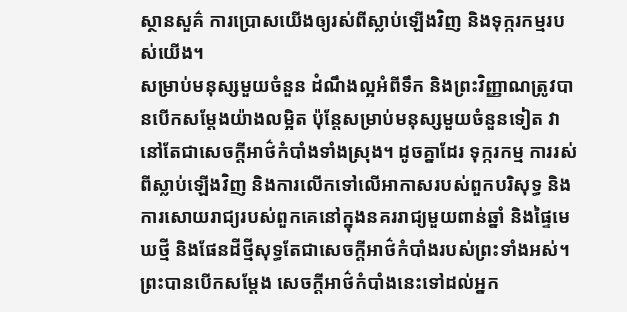ស្ថានសួគ៌ ការប្រោសយើងឲ្យរស់ពីស្លាប់ឡើងវិញ និងទុក្ករកម្មរបស់យើង។
សម្រាប់មនុស្សមួយចំនួន ដំណឹងល្អអំពីទឹក និងព្រះវិញ្ញាណត្រូវបានបើកសម្តែងយ៉ាងលម្អិត ប៉ុន្តែសម្រាប់មនុស្សមួយចំនួនទៀត វានៅតែជាសេចក្តីអាថ៌កំបាំងទាំងស្រុង។ ដូចគ្នាដែរ ទុក្ករកម្ម ការរស់ពីស្លាប់ឡើងវិញ និងការលើកទៅលើអាកាសរបស់ពួកបរិសុទ្ធ និងការសោយរាជ្យរបស់ពួកគេនៅក្នុងនគររាជ្យមួយពាន់ឆ្នាំ និងផ្ទៃមេឃថ្មី និងផែនដីថ្មីសុទ្ធតែជាសេចក្តីអាថ៌កំបាំងរបស់ព្រះទាំងអស់។ ព្រះបានបើកសម្តែង សេចក្តីអាថ៌កំបាំងនេះទៅដល់អ្នក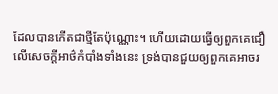ដែលបានកើតជាថ្មីតែប៉ុណ្ណោះ។ ហើយដោយធ្វើឲ្យពួកគេជឿលើសេចក្តីអាថ៌កំបាំងទាំងនេះ ទ្រង់បានជួយឲ្យពួកគេអាចរ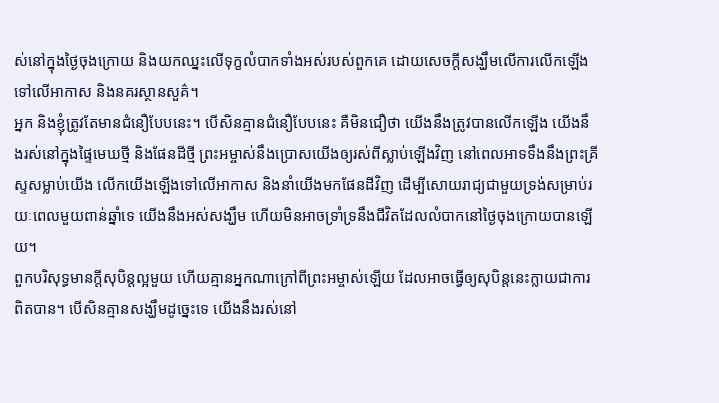ស់នៅក្នុងថ្ងៃចុងក្រោយ និងយកឈ្នះលើទុក្ខលំបាកទាំងអស់របស់ពួកគេ ដោយសេចក្តីសង្ឃឹមលើការលើកឡើងទៅលើអាកាស និងនគរស្ថានសួគ៌។
អ្នក និងខ្ញុំត្រូវតែមានជំនឿបែបនេះ។ បើសិនគ្មានជំនឿបែបនេះ គឺមិនជឿថា យើងនឹងត្រូវបានលើកឡើង យើងនឹងរស់នៅក្នុងផ្ទៃមេឃថ្មី និងផែនដីថ្មី ព្រះអម្ចាស់នឹងប្រោសយើងឲ្យរស់ពីស្លាប់ឡើងវិញ នៅពេលអាទទឹងនឹងព្រះគ្រីស្ទសម្លាប់យើង លើកយើងឡើងទៅលើអាកាស និងនាំយើងមកផែនដីវិញ ដើម្បីសោយរាជ្យជាមួយទ្រង់សម្រាប់រយៈពេលមួយពាន់ឆ្នាំទេ យើងនឹងអស់សង្ឃឹម ហើយមិនអាចទ្រាំទ្រនឹងជីវិតដែលលំបាកនៅថ្ងៃចុងក្រោយបានឡើយ។
ពួកបរិសុទ្ធមានក្តីសុបិន្តល្អមួយ ហើយគ្មានអ្នកណាក្រៅពីព្រះអម្ចាស់ឡើយ ដែលអាចធ្វើឲ្យសុបិន្តនេះក្លាយជាការពិតបាន។ បើសិនគ្មានសង្ឃឹមដូច្នេះទេ យើងនឹងរស់នៅ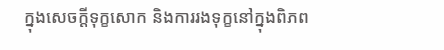ក្នុងសេចក្តីទុក្ខសោក និងការរងទុក្ខនៅក្នុងពិភព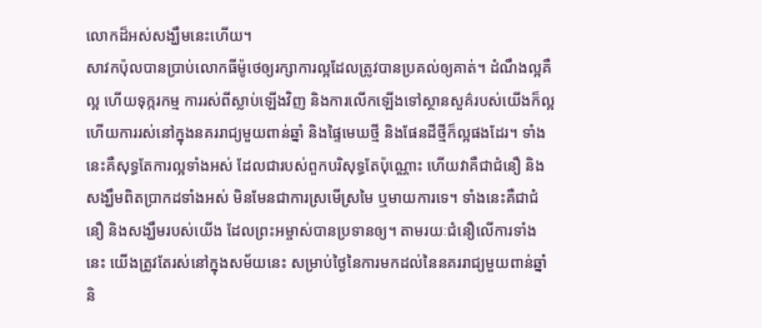លោកដ៏អស់សង្ឃឹមនេះហើយ។
សាវកប៉ុលបានប្រាប់លោកធីម៉ូថេឲ្យរក្សាការល្អដែលត្រូវបានប្រគល់ឲ្យគាត់។ ដំណឹងល្អគឺល្អ ហើយទុក្ករកម្ម ការរស់ពីស្លាប់ឡើងវិញ និងការលើកឡើងទៅស្ថានសួគ៌របស់យើងក៏ល្អ ហើយការរស់នៅក្នុងនគររាជ្យមួយពាន់ឆ្នាំ និងផ្ទៃមេឃថ្មី និងផែនដីថ្មីក៏ល្អផងដែរ។ ទាំងនេះគឺសុទ្ធតែការល្អទាំងអស់ ដែលជារបស់ពួកបរិសុទ្ធតែប៉ុណ្ណោះ ហើយវាគឺជាជំនឿ និងសង្ឃឹមពិតប្រាកដទាំងអស់ មិនមែនជាការស្រមើស្រមៃ ឬមាយការទេ។ ទាំងនេះគឺជាជំនឿ និងសង្ឃឹមរបស់យើង ដែលព្រះអម្ចាស់បានប្រទានឲ្យ។ តាមរយៈជំនឿលើការទាំងនេះ យើងត្រូវតែរស់នៅក្នុងសម័យនេះ សម្រាប់ថ្ងៃនៃការមកដល់នៃនគររាជ្យមួយពាន់ឆ្នាំ និ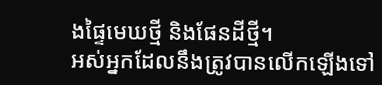ងផ្ទៃមេឃថ្មី និងផែនដីថ្មី។
អស់អ្នកដែលនឹងត្រូវបានលើកឡើងទៅ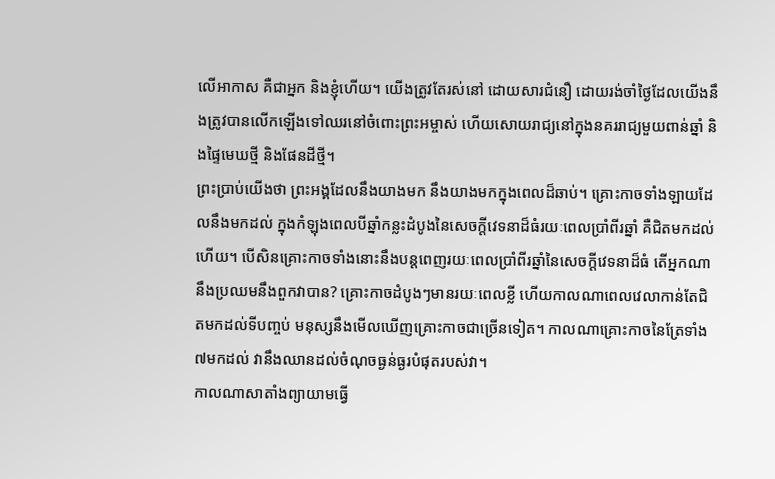លើអាកាស គឺជាអ្នក និងខ្ញុំហើយ។ យើងត្រូវតែរស់នៅ ដោយសារជំនឿ ដោយរង់ចាំថ្ងៃដែលយើងនឹងត្រូវបានលើកឡើងទៅឈរនៅចំពោះព្រះអម្ចាស់ ហើយសោយរាជ្យនៅក្នុងនគររាជ្យមួយពាន់ឆ្នាំ និងផ្ទៃមេឃថ្មី និងផែនដីថ្មី។
ព្រះប្រាប់យើងថា ព្រះអង្គដែលនឹងយាងមក នឹងយាងមកក្នុងពេលដ៏ឆាប់។ គ្រោះកាចទាំងឡាយដែលនឹងមកដល់ ក្នុងកំឡុងពេលបីឆ្នាំកន្លះដំបូងនៃសេចក្តីវេទនាដ៏ធំរយៈពេលប្រាំពីរឆ្នាំ គឺជិតមកដល់ហើយ។ បើសិនគ្រោះកាចទាំងនោះនឹងបន្តពេញរយៈពេលប្រាំពីរឆ្នាំនៃសេចក្តីវេទនាដ៏ធំ តើអ្នកណានឹងប្រឈមនឹងពួកវាបាន? គ្រោះកាចដំបូងៗមានរយៈពេលខ្លី ហើយកាលណាពេលវេលាកាន់តែជិតមកដល់ទីបញ្ចប់ មនុស្សនឹងមើលឃើញគ្រោះកាចជាច្រើនទៀត។ កាលណាគ្រោះកាចនៃត្រែទាំង៧មកដល់ វានឹងឈានដល់ចំណុចធ្ងន់ធ្ងរបំផុតរបស់វា។
កាលណាសាតាំងព្យាយាមធ្វើ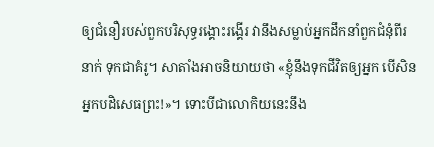ឲ្យជំនឿរបស់ពួកបរិសុទ្ធរង្គោះរង្គើរ វានឹងសម្លាប់អ្នកដឹកនាំពួកជំនុំពីរនាក់ ទុកជាគំរូ។ សាតាំងអាចនិយាយថា «ខ្ញុំនឹងទុកជីវិតឲ្យអ្នក បើសិនអ្នកបដិសេធព្រះ!»។ ទោះបីជាលោកិយនេះនឹង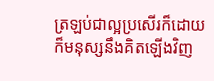ត្រឡប់ជាល្អប្រសើរក៏ដោយ ក៏មនុស្សនឹងគិតឡើងវិញ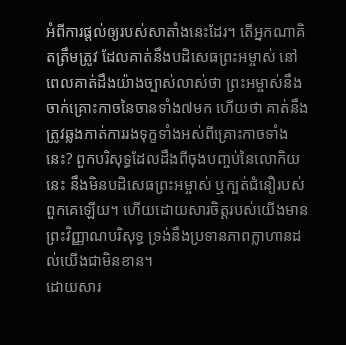អំពីការផ្តល់ឲ្យរបស់សាតាំងនេះដែរ។ តើអ្នកណាគិតត្រឹមត្រូវ ដែលគាត់នឹងបដិសេធព្រះអម្ចាស់ នៅពេលគាត់ដឹងយ៉ាងច្បាស់លាស់ថា ព្រះអម្ចាស់នឹងចាក់គ្រោះកាចនៃចានទាំង៧មក ហើយថា គាត់នឹងត្រូវឆ្លងកាត់ការរងទុក្ខទាំងអស់ពីគ្រោះកាចទាំងនេះ? ពួកបរិសុទ្ធដែលដឹងពីចុងបញ្ចប់នៃលោកិយនេះ នឹងមិនបដិសេធព្រះអម្ចាស់ ឬក្បត់ជំនឿរបស់ពួកគេឡើយ។ ហើយដោយសារចិត្តរបស់យើងមានព្រះវិញ្ញាណបរិសុទ្ធ ទ្រង់នឹងប្រទានភាពក្លាហានដល់យើងជាមិនខាន។
ដោយសារ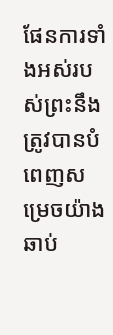ផែនការទាំងអស់របស់ព្រះនឹងត្រូវបានបំពេញសម្រេចយ៉ាងឆាប់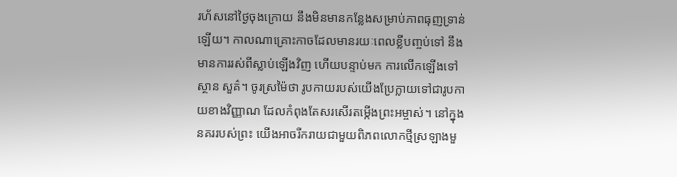រហ័សនៅថ្ងៃចុងក្រោយ នឹងមិនមានកន្លែងសម្រាប់ភាពធុញទ្រាន់ឡើយ។ កាលណាគ្រោះកាចដែលមានរយៈពេលខ្លីបញ្ចប់ទៅ នឹងមានការរស់ពីស្លាប់ឡើងវិញ ហើយបន្ទាប់មក ការលើកឡើងទៅស្ថាន សួគ៌។ ចូរស្រម៉ៃថា រូបកាយរបស់យើងប្រែក្លាយទៅជារូបកាយខាងវិញ្ញាណ ដែលកំពុងតែសរសើរតម្កើងព្រះអម្ចាស់។ នៅក្នុងនគររបស់ព្រះ យើងអាចរីករាយជាមួយពិភពលោកថ្មីស្រឡាងមួ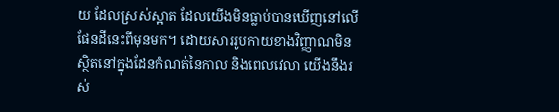យ ដែលស្រស់ស្អាត ដែលយើងមិនធ្លាប់បានឃើញនៅលើផែនដីនេះពីមុនមក។ ដោយសាររូបកាយខាងវិញ្ញាណមិនស្ថិតនៅក្នុងដែនកំណត់នៃកាល និងពេលវេលា យើងនឹងរស់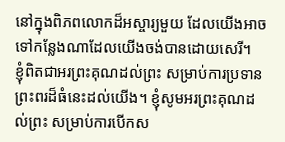នៅក្នុងពិភពលោកដ៏អស្ចារ្យមួយ ដែលយើងអាចទៅកន្លែងណាដែលយើងចង់បានដោយសេរី។
ខ្ញុំពិតជាអរព្រះគុណដល់ព្រះ សម្រាប់ការប្រទានព្រះពរដ៏ធំនេះដល់យើង។ ខ្ញុំសូមអរព្រះគុណដល់ព្រះ សម្រាប់ការបើកស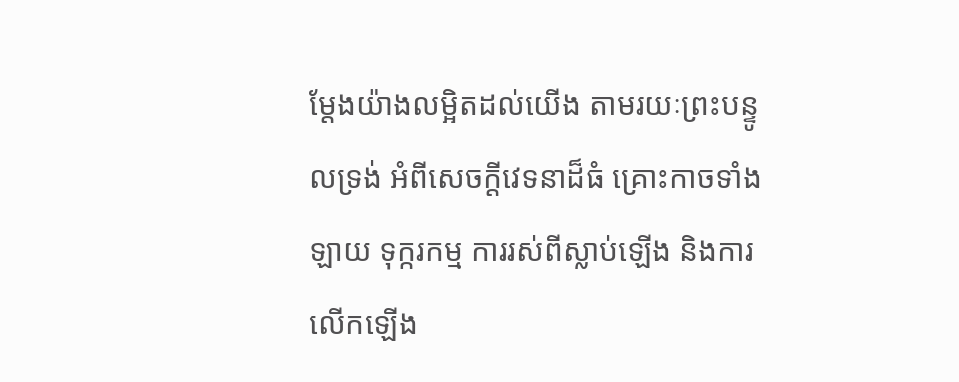ម្តែងយ៉ាងលម្អិតដល់យើង តាមរយៈព្រះបន្ទូលទ្រង់ អំពីសេចក្តីវេទនាដ៏ធំ គ្រោះកាចទាំងឡាយ ទុក្ករកម្ម ការរស់ពីស្លាប់ឡើង និងការលើកឡើង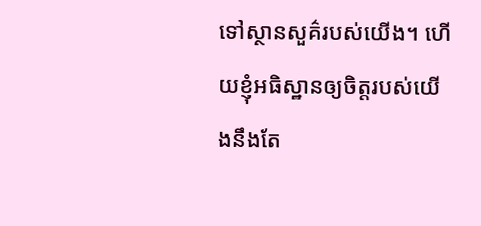ទៅស្ថានសួគ៌របស់យើង។ ហើយខ្ញុំអធិស្ឋានឲ្យចិត្តរបស់យើងនឹងតែ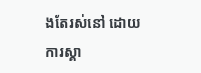ងតែរស់នៅ ដោយការស្គា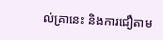ល់គ្រានេះ និងការជឿតាម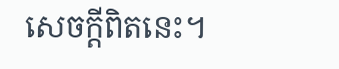សេចក្តីពិតនេះ។